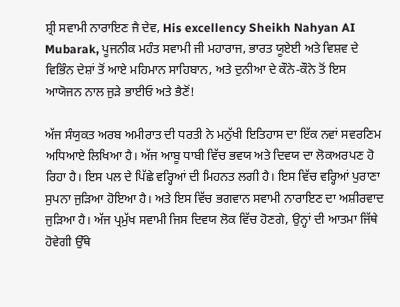ਸ਼੍ਰੀ ਸਵਾਮੀ ਨਾਰਾਇਣ ਜੈ ਦੇਵ, His excellency Sheikh Nahyan AI Mubarak, ਪੂਜਨੀਕ ਮਹੰਤ ਸਵਾਮੀ ਜੀ ਮਹਾਰਾਜ, ਭਾਰਤ ਯੂਏਈ ਅਤੇ ਵਿਸ਼ਵ ਦੇ ਵਿਭਿੰਨ ਦੇਸ਼ਾਂ ਤੋਂ ਆਏ ਮਹਿਮਾਨ ਸਾਹਿਬਾਨ, ਅਤੇ ਦੁਨੀਆ ਦੇ ਕੌਨੇ-ਕੌਨੇ ਤੋਂ ਇਸ ਆਯੋਜਨ ਨਾਲ ਜੁੜੇ ਭਾਈਓ ਅਤੇ ਭੈਣੋਂ!

ਅੱਜ ਸੰਯੁਕਤ ਅਰਬ ਅਮੀਰਾਤ ਦੀ ਧਰਤੀ ਨੇ ਮਨੁੱਖੀ ਇਤਿਹਾਸ ਦਾ ਇੱਕ ਨਵਾਂ ਸਵਰਣਿਮ ਅਧਿਆਏ ਲਿਖਿਆ ਹੈ। ਅੱਜ ਆਬੂ ਧਾਬੀ ਵਿੱਚ ਭਵਯ ਅਤੇ ਦਿਵਯ ਦਾ ਲੋਕਅਰਪਣ ਹੋ ਰਿਹਾ ਹੈ। ਇਸ ਪਲ ਦੇ ਪਿੱਛੇ ਵਰ੍ਹਿਆਂ ਦੀ ਮਿਹਨਤ ਲਗੀ ਹੈ। ਇਸ ਵਿੱਚ ਵਰ੍ਹਿਆਂ ਪੁਰਾਣਾ ਸੁਪਨਾ ਜੁੜਿਆ ਹੋਇਆ ਹੈ। ਅਤੇ ਇਸ ਵਿੱਚ ਭਗਵਾਨ ਸਵਾਮੀ ਨਾਰਾਇਣ ਦਾ ਅਸ਼ੀਰਵਾਦ ਜੁੜਿਆ ਹੈ। ਅੱਜ ਪ੍ਰਮੁੱਖ ਸਵਾਮੀ ਜਿਸ ਦਿਵਯ ਲੋਕ ਵਿੱਚ ਹੋਣਗੇ, ਉਨ੍ਹਾਂ ਦੀ ਆਤਮਾ ਜਿੱਥੇ ਹੋਵੇਗੀ ਉੱਥੇ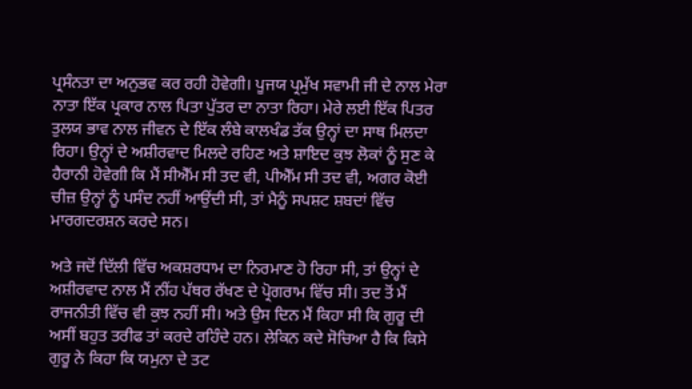ਪ੍ਰਸੰਨਤਾ ਦਾ ਅਨੁਭਵ ਕਰ ਰਹੀ ਹੋਵੇਗੀ। ਪੂਜਯ ਪ੍ਰਮੁੱਖ ਸਵਾਮੀ ਜੀ ਦੇ ਨਾਲ ਮੇਰਾ ਨਾਤਾ ਇੱਕ ਪ੍ਰਕਾਰ ਨਾਲ ਪਿਤਾ ਪੁੱਤਰ ਦਾ ਨਾਤਾ ਰਿਹਾ। ਮੇਰੇ ਲਈ ਇੱਕ ਪਿਤਰ ਤੁਲਯ ਭਾਵ ਨਾਲ ਜੀਵਨ ਦੇ ਇੱਕ ਲੰਬੇ ਕਾਲਖੰਡ ਤੱਕ ਉਨ੍ਹਾਂ ਦਾ ਸਾਥ ਮਿਲਦਾ ਰਿਹਾ। ਉਨ੍ਹਾਂ ਦੇ ਅਸ਼ੀਰਵਾਦ ਮਿਲਦੇ ਰਹਿਣ ਅਤੇ ਸ਼ਾਇਦ ਕੁਝ ਲੋਕਾਂ ਨੂੰ ਸੁਣ ਕੇ ਹੈਰਾਨੀ ਹੋਵੇਗੀ ਕਿ ਮੈਂ ਸੀਐੱਮ ਸੀ ਤਦ ਵੀ, ਪੀਐੱਮ ਸੀ ਤਦ ਵੀ, ਅਗਰ ਕੋਈ ਚੀਜ਼ ਉਨ੍ਹਾਂ ਨੂੰ ਪਸੰਦ ਨਹੀਂ ਆਉਂਦੀ ਸੀ, ਤਾਂ ਮੈਨੂੰ ਸਪਸ਼ਟ ਸ਼ਬਦਾਂ ਵਿੱਚ ਮਾਰਗਦਰਸ਼ਨ ਕਰਦੇ ਸਨ।

ਅਤੇ ਜਦੋਂ ਦਿੱਲੀ ਵਿੱਚ ਅਕਸ਼ਰਧਾਮ ਦਾ ਨਿਰਮਾਣ ਹੋ ਰਿਹਾ ਸੀ, ਤਾਂ ਉਨ੍ਹਾਂ ਦੇ ਅਸ਼ੀਰਵਾਦ ਨਾਲ ਮੈਂ ਨੀਂਹ ਪੱਥਰ ਰੱਖਣ ਦੇ ਪ੍ਰੋਗਰਾਮ ਵਿੱਚ ਸੀ। ਤਦ ਤੋਂ ਮੈਂ ਰਾਜਨੀਤੀ ਵਿੱਚ ਵੀ ਕੁਝ ਨਹੀਂ ਸੀ। ਅਤੇ ਉਸ ਦਿਨ ਮੈਂ ਕਿਹਾ ਸੀ ਕਿ ਗੁਰੂ ਦੀ ਅਸੀਂ ਬਹੁਤ ਤਰੀਫ ਤਾਂ ਕਰਦੇ ਰਹਿੰਦੇ ਹਨ। ਲੇਕਿਨ ਕਦੇ ਸੋਚਿਆ ਹੈ ਕਿ ਕਿਸੇ ਗੁਰੂ ਨੇ ਕਿਹਾ ਕਿ ਯਮੁਨਾ ਦੇ ਤਟ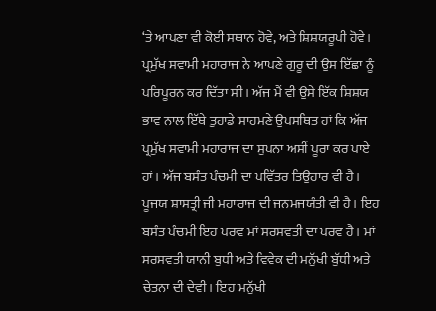‘ਤੇ ਆਪਣਾ ਵੀ ਕੋਈ ਸਥਾਨ ਹੋਵੇ, ਅਤੇ ਸ਼ਿਸ਼ਯਰੂਪੀ ਹੋਵੇ। ਪ੍ਰਮੁੱਖ ਸਵਾਮੀ ਮਹਾਰਾਜ ਨੇ ਆਪਣੇ ਗੁਰੂ ਦੀ ਉਸ ਇੱਛਾ ਨੂੰ ਪਰਿਪੂਰਨ ਕਰ ਦਿੱਤਾ ਸੀ। ਅੱਜ ਮੈਂ ਵੀ ਉਸੇ ਇੱਕ ਸ਼ਿਸ਼ਯ ਭਾਵ ਨਾਲ ਇੱਥੇ ਤੁਹਾਡੇ ਸਾਹਮਣੇ ਉਪਸਥਿਤ ਹਾਂ ਕਿ ਅੱਜ ਪ੍ਰਮੁੱਖ ਸਵਾਮੀ ਮਹਾਰਾਜ ਦਾ ਸੁਪਨਾ ਅਸੀਂ ਪੂਰਾ ਕਰ ਪਾਏ ਹਾਂ। ਅੱਜ ਬਸੰਤ ਪੰਚਮੀ ਦਾ ਪਵਿੱਤਰ ਤਿਉਹਾਰ ਵੀ ਹੈ। ਪੂਜਯ ਸ਼ਾਸਤ੍ਰੀ ਜੀ ਮਹਾਰਾਜ ਦੀ ਜਨਮਜਯੰਤੀ ਵੀ ਹੈ। ਇਹ ਬਸੰਤ ਪੰਚਮੀ ਇਹ ਪਰਵ ਮਾਂ ਸਰਸਵਤੀ ਦਾ ਪਰਵ ਹੈ। ਮਾਂ ਸਰਸਵਤੀ ਯਾਨੀ ਬੁਧੀ ਅਤੇ ਵਿਵੇਕ ਦੀ ਮਨੁੱਖੀ ਬੁੱਧੀ ਅਤੇ ਚੇਤਨਾ ਦੀ ਦੇਵੀ। ਇਹ ਮਨੁੱਖੀ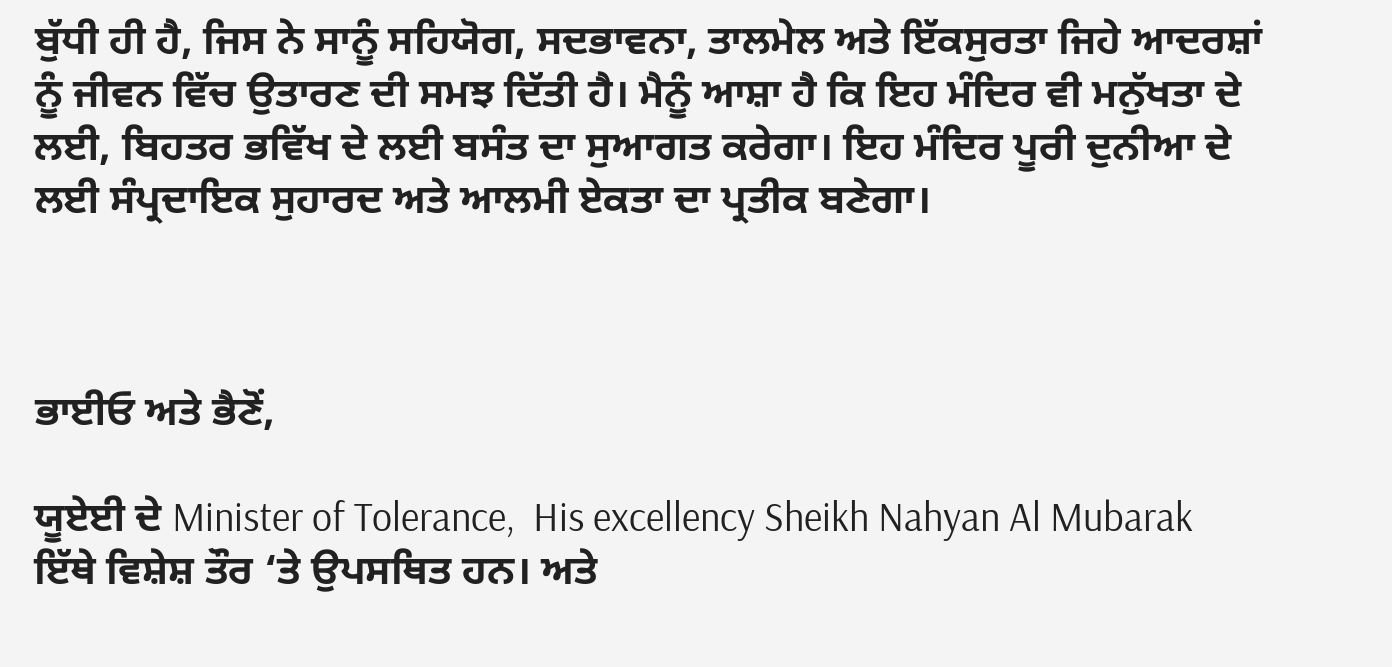ਬੁੱਧੀ ਹੀ ਹੈ, ਜਿਸ ਨੇ ਸਾਨੂੰ ਸਹਿਯੋਗ, ਸਦਭਾਵਨਾ, ਤਾਲਮੇਲ ਅਤੇ ਇੱਕਸੁਰਤਾ ਜਿਹੇ ਆਦਰਸ਼ਾਂ ਨੂੰ ਜੀਵਨ ਵਿੱਚ ਉਤਾਰਣ ਦੀ ਸਮਝ ਦਿੱਤੀ ਹੈ। ਮੈਨੂੰ ਆਸ਼ਾ ਹੈ ਕਿ ਇਹ ਮੰਦਿਰ ਵੀ ਮਨੁੱਖਤਾ ਦੇ ਲਈ, ਬਿਹਤਰ ਭਵਿੱਖ ਦੇ ਲਈ ਬਸੰਤ ਦਾ ਸੁਆਗਤ ਕਰੇਗਾ। ਇਹ ਮੰਦਿਰ ਪੂਰੀ ਦੁਨੀਆ ਦੇ ਲਈ ਸੰਪ੍ਰਦਾਇਕ ਸੁਹਾਰਦ ਅਤੇ ਆਲਮੀ ਏਕਤਾ ਦਾ ਪ੍ਰਤੀਕ ਬਣੇਗਾ।



ਭਾਈਓ ਅਤੇ ਭੈਣੋਂ,

ਯੂਏਈ ਦੇ Minister of Tolerance,  His excellency Sheikh Nahyan Al Mubarak ਇੱਥੇ ਵਿਸ਼ੇਸ਼ ਤੌਰ ‘ਤੇ ਉਪਸਥਿਤ ਹਨ। ਅਤੇ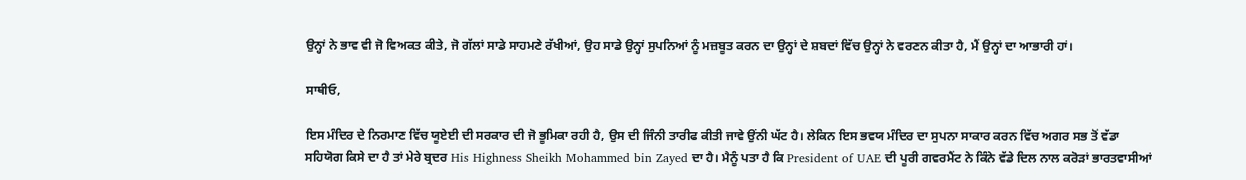ਉਨ੍ਹਾਂ ਨੇ ਭਾਵ ਵੀ ਜੋ ਵਿਅਕਤ ਕੀਤੇ, ਜੋ ਗੱਲਾਂ ਸਾਡੇ ਸਾਹਮਣੇ ਰੱਖੀਆਂ, ਉਹ ਸਾਡੇ ਉਨ੍ਹਾਂ ਸੁਪਨਿਆਂ ਨੂੰ ਮਜ਼ਬੂਤ ਕਰਨ ਦਾ ਉਨ੍ਹਾਂ ਦੇ ਸ਼ਬਦਾਂ ਵਿੱਚ ਉਨ੍ਹਾਂ ਨੇ ਵਰਣਨ ਕੀਤਾ ਹੈ, ਮੈਂ ਉਨ੍ਹਾਂ ਦਾ ਆਭਾਰੀ ਹਾਂ।

ਸਾਥੀਓ,

ਇਸ ਮੰਦਿਰ ਦੇ ਨਿਰਮਾਣ ਵਿੱਚ ਯੂਏਈ ਦੀ ਸਰਕਾਰ ਦੀ ਜੋ ਭੂਮਿਕਾ ਰਹੀ ਹੈ, ਉਸ ਦੀ ਜਿੰਨੀ ਤਾਰੀਫ ਕੀਤੀ ਜਾਵੇ ਉਂਨੀ ਘੱਟ ਹੈ। ਲੇਕਿਨ ਇਸ ਭਵਯ ਮੰਦਿਰ ਦਾ ਸੁਪਨਾ ਸਾਕਾਰ ਕਰਨ ਵਿੱਚ ਅਗਰ ਸਭ ਤੋਂ ਵੱਡਾ ਸਹਿਯੋਗ ਕਿਸੇ ਦਾ ਹੈ ਤਾਂ ਮੇਰੇ ਬ੍ਰਦਰ His Highness Sheikh Mohammed bin Zayed ਦਾ ਹੈ। ਮੈਨੂੰ ਪਤਾ ਹੈ ਕਿ President of UAE ਦੀ ਪੂਰੀ ਗਵਰਮੈਂਟ ਨੇ ਕਿੰਨੇ ਵੱਡੇ ਦਿਲ ਨਾਲ ਕਰੋੜਾਂ ਭਾਰਤਵਾਸੀਆਂ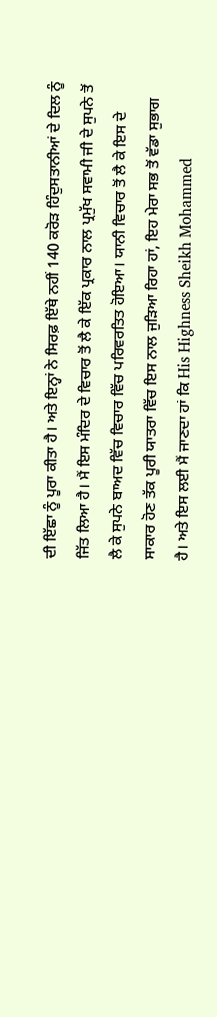ਦੀ ਇੱਛਾ ਨੂੰ ਪੂਰਾ ਕੀਤਾ ਹੈ। ਅਤੇ ਇਨ੍ਹਾਂ ਨੇ ਸਿਰਫ਼ ਇੱਥੇ ਨਹੀਂ 140 ਕਰੋੜ ਹਿੰਦੁਸਤਾਨੀਆਂ ਦੇ ਦਿਲ ਨੂੰ ਜਿੱਤ ਲਿਆ ਹੈ। ਮੈਂ ਇਸ ਮੰਦਿਰ ਦੇ ਵਿਚਾਰ ਤੋਂ ਲੈ ਕੇ ਇੱਕ ਪ੍ਰਕਾਰ ਨਾਲ ਪ੍ਰਮੁੱਖ ਸਵਾਮੀ ਜੀ ਦੇ ਸੁਪਨੇ ਤੋਂ ਲੈ ਕੇ ਸੁਪਨੇ ਬਾਅਦ ਵਿੱਚ ਵਿਚਾਰ ਵਿੱਚ ਪਰਿਵਰਤਿਤ ਹੋਇਆ। ਯਾਨੀ ਵਿਚਾਰ ਤੋਂ ਲੈ ਕੇ ਇਸ ਦੇ ਸਾਕਾਰ ਹੋਣ ਤੱਕ ਪੂਰੀ ਯਾਤਰਾ ਵਿੱਚ ਇਸ ਨਾਲ ਜੁੜਿਆ ਰਿਹਾ ਹਾਂ, ਇਹ ਮੇਰਾ ਸਭ ਤੋਂ ਵੱਡਾ ਸੁਭਾਗ ਹੈ। ਅਤੇ ਇਸ ਲਈ ਮੈਂ ਜਾਣਦਾ ਹਾਂ ਕਿ His Highness Sheikh Mohammed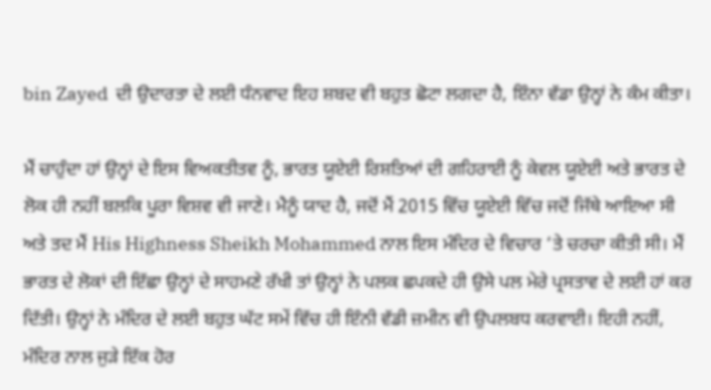bin Zayed  ਦੀ ਉਦਾਰਤਾ ਦੇ ਲਈ ਧੰਨਵਾਦ ਇਹ ਸ਼ਬਦ ਵੀ ਬਹੁਤ ਛੋਟਾ ਲਗਦਾ ਹੈ, ਇੰਨਾ ਵੱਡਾ ਉਨ੍ਹਾਂ ਨੇ ਕੰਮ ਕੀਤਾ।

ਮੈਂ ਚਾਹੁੰਦਾ ਹਾਂ ਉਨ੍ਹਾਂ ਦੇ ਇਸ ਵਿਅਕਤੀਤਵ ਨੂੰ, ਭਾਰਤ ਯੂਏਈ ਰਿਸ਼ਤਿਆਂ ਦੀ ਗਹਿਰਾਈ ਨੂੰ ਕੇਵਲ ਯੂਏਈ ਅਤੇ ਭਾਰਤ ਦੇ ਲੋਕ ਹੀ ਨਹੀਂ ਬਲਕਿ ਪੂਰਾ ਵਿਸ਼ਵ ਵੀ ਜਾਣੇ। ਮੈਨੂੰ ਯਾਦ ਹੈ, ਜਦੋਂ ਮੈਂ 2015 ਵਿੱਚ ਯੂਏਈ ਵਿੱਚ ਜਦੋਂ ਜਿੱਥੇ ਆਇਆ ਸੀ ਅਤੇ ਤਦ ਮੈਂ His Highness Sheikh Mohammed ਨਾਲ ਇਸ ਮੰਦਿਰ ਦੇ ਵਿਚਾਰ ‘ਤੇ ਚਰਚਾ ਕੀਤੀ ਸੀ। ਮੈਂ ਭਾਰਤ ਦੇ ਲੋਕਾਂ ਦੀ ਇੱਛਾ ਉਨ੍ਹਾਂ ਦੇ ਸਾਹਮਣੇ ਰੱਖੀ ਤਾਂ ਉਨ੍ਹਾਂ ਨੇ ਪਲਕ ਛਪਕਦੇ ਹੀ ਉਸੇ ਪਲ ਮੇਰੇ ਪ੍ਰਸਤਾਵ ਦੇ ਲਈ ਹਾਂ ਕਰ ਦਿੱਤੀ। ਉਨ੍ਹਾਂ ਨੇ ਮੰਦਿਰ ਦੇ ਲਈ ਬਹੁਤ ਘੱਟ ਸਮੇਂ ਵਿੱਚ ਹੀ ਇੰਨੀ ਵੱਡੀ ਜ਼ਮੀਨ ਵੀ ਉਪਲਬਧ ਕਰਵਾਈ। ਇਹੀ ਨਹੀਂ, ਮੰਦਿਰ ਨਾਲ ਜੁੜੇ ਇੱਕ ਹੋਰ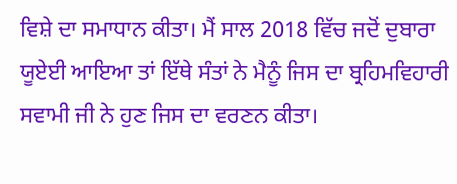ਵਿਸ਼ੇ ਦਾ ਸਮਾਧਾਨ ਕੀਤਾ। ਮੈਂ ਸਾਲ 2018 ਵਿੱਚ ਜਦੋਂ ਦੁਬਾਰਾ ਯੂਏਈ ਆਇਆ ਤਾਂ ਇੱਥੇ ਸੰਤਾਂ ਨੇ ਮੈਨੂੰ ਜਿਸ ਦਾ ਬ੍ਰਹਿਮਵਿਹਾਰੀ ਸਵਾਮੀ ਜੀ ਨੇ ਹੁਣ ਜਿਸ ਦਾ ਵਰਣਨ ਕੀਤਾ।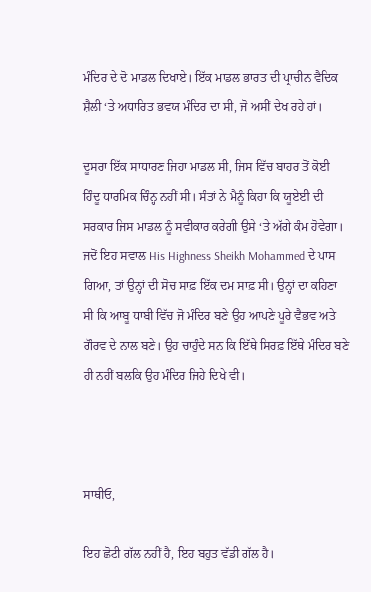ਮੰਦਿਰ ਦੇ ਦੋ ਮਾਡਲ ਦਿਖਾਏ। ਇੱਕ ਮਾਡਲ ਭਾਰਤ ਦੀ ਪ੍ਰਾਚੀਨ ਵੈਦਿਕ ਸ਼ੈਲੀ ‘ਤੇ ਅਧਾਰਿਤ ਭਵਯ ਮੰਦਿਰ ਦਾ ਸੀ, ਜੋ ਅਸੀਂ ਦੇਖ ਰਹੇ ਹਾਂ।

ਦੂਸਰਾ ਇੱਕ ਸਾਧਾਰਣ ਜਿਹਾ ਮਾਡਲ ਸੀ, ਜਿਸ ਵਿੱਚ ਬਾਹਰ ਤੋਂ ਕੋਈ ਹਿੰਦੂ ਧਾਰਮਿਕ ਚਿੰਨ੍ਹ ਨਹੀਂ ਸੀ। ਸੰਤਾਂ ਨੇ ਮੈਨੂੰ ਕਿਹਾ ਕਿ ਯੂਏਈ ਦੀ ਸਰਕਾਰ ਜਿਸ ਮਾਡਲ ਨੂੰ ਸਵੀਕਾਰ ਕਰੇਗੀ ਉਸੇ ‘ਤੇ ਅੱਗੇ ਕੰਮ ਹੋਵੇਗਾ। ਜਦੋਂ ਇਹ ਸਵਾਲ His Highness Sheikh Mohammed ਦੇ ਪਾਸ ਗਿਆ, ਤਾਂ ਉਨ੍ਹਾਂ ਦੀ ਸੋਚ ਸਾਫ਼ ਇੱਕ ਦਮ ਸਾਫ਼ ਸੀ। ਉਨ੍ਹਾਂ ਦਾ ਕਹਿਣਾ ਸੀ ਕਿ ਆਬੂ ਧਾਬੀ ਵਿੱਚ ਜੋ ਮੰਦਿਰ ਬਣੇ ਉਹ ਆਪਣੇ ਪੂਰੇ ਵੈਭਵ ਅਤੇ ਗੌਰਵ ਦੇ ਨਾਲ ਬਣੇ। ਉਹ ਚਾਹੁੰਦੇ ਸਨ ਕਿ ਇੱਥੇ ਸਿਰਫ਼ ਇੱਥੇ ਮੰਦਿਰ ਬਣੇ ਹੀ ਨਹੀਂ ਬਲਕਿ ਉਹ ਮੰਦਿਰ ਜਿਹੇ ਦਿਖੇ ਵੀ।



ਸਾਥੀਓ,

ਇਹ ਛੋਟੀ ਗੱਲ ਨਹੀਂ ਹੈ, ਇਹ ਬਹੁਤ ਵੱਡੀ ਗੱਲ ਹੈ।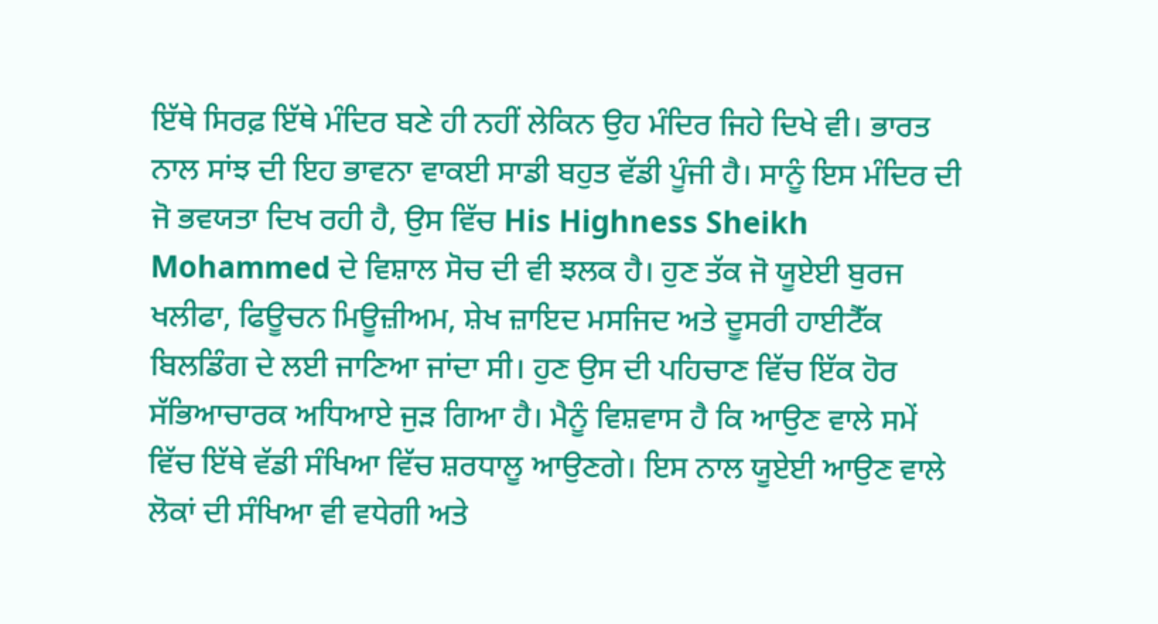ਇੱਥੇ ਸਿਰਫ਼ ਇੱਥੇ ਮੰਦਿਰ ਬਣੇ ਹੀ ਨਹੀਂ ਲੇਕਿਨ ਉਹ ਮੰਦਿਰ ਜਿਹੇ ਦਿਖੇ ਵੀ। ਭਾਰਤ ਨਾਲ ਸਾਂਝ ਦੀ ਇਹ ਭਾਵਨਾ ਵਾਕਈ ਸਾਡੀ ਬਹੁਤ ਵੱਡੀ ਪੂੰਜੀ ਹੈ। ਸਾਨੂੰ ਇਸ ਮੰਦਿਰ ਦੀ ਜੋ ਭਵਯਤਾ ਦਿਖ ਰਹੀ ਹੈ, ਉਸ ਵਿੱਚ His Highness Sheikh Mohammed ਦੇ ਵਿਸ਼ਾਲ ਸੋਚ ਦੀ ਵੀ ਝਲਕ ਹੈ। ਹੁਣ ਤੱਕ ਜੋ ਯੂਏਈ ਬੁਰਜ ਖਲੀਫਾ, ਫਿਊਚਨ ਮਿਊਜ਼ੀਅਮ, ਸ਼ੇਖ ਜ਼ਾਇਦ ਮਸਜਿਦ ਅਤੇ ਦੂਸਰੀ ਹਾਈਟੈੱਕ ਬਿਲਡਿੰਗ ਦੇ ਲਈ ਜਾਣਿਆ ਜਾਂਦਾ ਸੀ। ਹੁਣ ਉਸ ਦੀ ਪਹਿਚਾਣ ਵਿੱਚ ਇੱਕ ਹੋਰ ਸੱਭਿਆਚਾਰਕ ਅਧਿਆਏ ਜੁੜ ਗਿਆ ਹੈ। ਮੈਨੂੰ ਵਿਸ਼ਵਾਸ ਹੈ ਕਿ ਆਉਣ ਵਾਲੇ ਸਮੇਂ ਵਿੱਚ ਇੱਥੇ ਵੱਡੀ ਸੰਖਿਆ ਵਿੱਚ ਸ਼ਰਧਾਲੂ ਆਉਣਗੇ। ਇਸ ਨਾਲ ਯੂਏਈ ਆਉਣ ਵਾਲੇ ਲੋਕਾਂ ਦੀ ਸੰਖਿਆ ਵੀ ਵਧੇਗੀ ਅਤੇ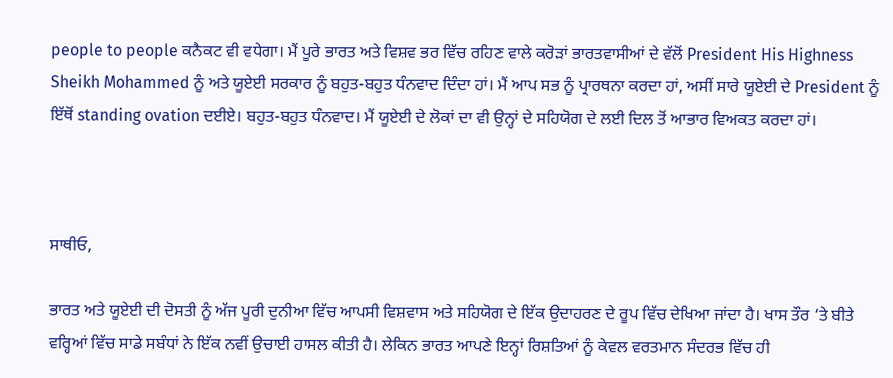people to people ਕਨੈਕਟ ਵੀ ਵਧੇਗਾ। ਮੈਂ ਪੂਰੇ ਭਾਰਤ ਅਤੇ ਵਿਸ਼ਵ ਭਰ ਵਿੱਚ ਰਹਿਣ ਵਾਲੇ ਕਰੋੜਾਂ ਭਾਰਤਵਾਸੀਆਂ ਦੇ ਵੱਲੋਂ President His Highness Sheikh Mohammed ਨੂੰ ਅਤੇ ਯੂਏਈ ਸਰਕਾਰ ਨੂੰ ਬਹੁਤ-ਬਹੁਤ ਧੰਨਵਾਦ ਦਿੰਦਾ ਹਾਂ। ਮੈਂ ਆਪ ਸਭ ਨੂੰ ਪ੍ਰਾਰਥਨਾ ਕਰਦਾ ਹਾਂ, ਅਸੀਂ ਸਾਰੇ ਯੂਏਈ ਦੇ President ਨੂੰ ਇੱਥੋਂ standing ovation ਦਈਏ। ਬਹੁਤ-ਬਹੁਤ ਧੰਨਵਾਦ। ਮੈਂ ਯੂਏਈ ਦੇ ਲੋਕਾਂ ਦਾ ਵੀ ਉਨ੍ਹਾਂ ਦੇ ਸਹਿਯੋਗ ਦੇ ਲਈ ਦਿਲ ਤੋਂ ਆਭਾਰ ਵਿਅਕਤ ਕਰਦਾ ਹਾਂ।



ਸਾਥੀਓ,

ਭਾਰਤ ਅਤੇ ਯੂਏਈ ਦੀ ਦੋਸਤੀ ਨੂੰ ਅੱਜ ਪੂਰੀ ਦੁਨੀਆ ਵਿੱਚ ਆਪਸੀ ਵਿਸ਼ਵਾਸ ਅਤੇ ਸਹਿਯੋਗ ਦੇ ਇੱਕ ਉਦਾਹਰਣ ਦੇ ਰੂਪ ਵਿੱਚ ਦੇਖਿਆ ਜਾਂਦਾ ਹੈ। ਖਾਸ ਤੌਰ ‘ਤੇ ਬੀਤੇ ਵਰ੍ਹਿਆਂ ਵਿੱਚ ਸਾਡੇ ਸਬੰਧਾਂ ਨੇ ਇੱਕ ਨਵੀਂ ਉਚਾਈ ਹਾਸਲ ਕੀਤੀ ਹੈ। ਲੇਕਿਨ ਭਾਰਤ ਆਪਣੇ ਇਨ੍ਹਾਂ ਰਿਸ਼ਤਿਆਂ ਨੂੰ ਕੇਵਲ ਵਰਤਮਾਨ ਸੰਦਰਭ ਵਿੱਚ ਹੀ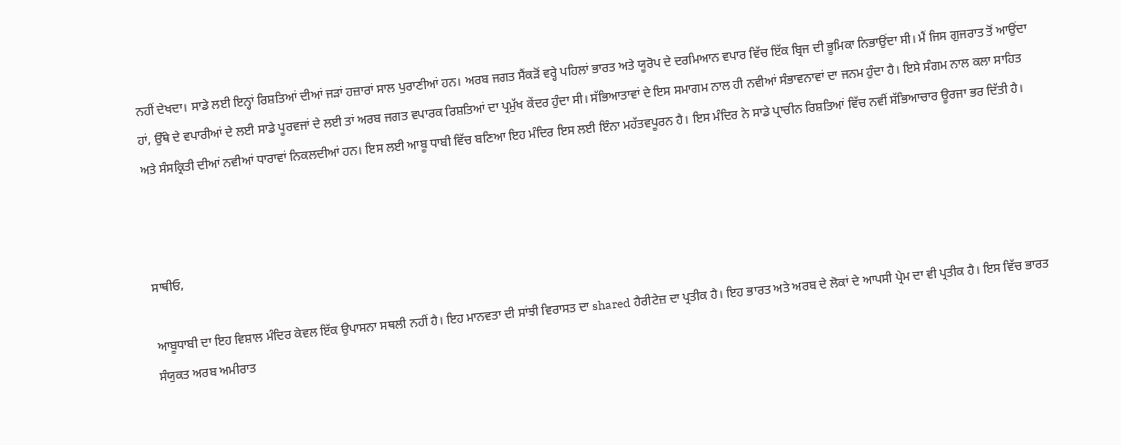ਨਹੀਂ ਦੇਖਦਾ। ਸਾਡੇ ਲਈ ਇਨ੍ਹਾਂ ਰਿਸ਼ਤਿਆਂ ਦੀਆਂ ਜੜਾਂ ਹਜ਼ਾਰਾਂ ਸਾਲ ਪੁਰਾਣੀਆਂ ਹਨ। ਅਰਬ ਜਗਤ ਸੈਂਕੜੋਂ ਵਰ੍ਹੇ ਪਹਿਲਾਂ ਭਾਰਤ ਅਤੇ ਯੂਰੋਪ ਦੇ ਦਰਮਿਆਨ ਵਪਾਰ ਵਿੱਚ ਇੱਕ ਬ੍ਰਿਜ ਦੀ ਭੂਮਿਕਾ ਨਿਭਾਉਂਦਾ ਸੀ। ਮੈਂ ਜਿਸ ਗੁਜਰਾਤ ਤੋਂ ਆਉਂਦਾ ਹਾਂ, ਉੱਥੇ ਦੇ ਵਪਾਰੀਆਂ ਦੇ ਲਈ ਸਾਡੇ ਪੂਰਵਜਾਂ ਦੇ ਲਈ ਤਾਂ ਅਰਬ ਜਗਤ ਵਪਾਰਕ ਰਿਸ਼ਤਿਆਂ ਦਾ ਪ੍ਰਮੁੱਖ ਕੇਂਦਰ ਹੁੰਦਾ ਸੀ। ਸੱਭਿਆਤਾਵਾਂ ਦੇ ਇਸ ਸਮਾਗਮ ਨਾਲ ਹੀ ਨਵੀਆਂ ਸੰਭਾਵਨਾਵਾਂ ਦਾ ਜਨਮ ਹੁੰਦਾ ਹੈ। ਇਸੇ ਸੰਗਮ ਨਾਲ ਕਲਾ ਸਾਹਿਤ ਅਤੇ ਸੰਸਕ੍ਰਿਤੀ ਦੀਆਂ ਨਵੀਆਂ ਧਾਰਾਵਾਂ ਨਿਕਲਦੀਆਂ ਹਨ। ਇਸ ਲਈ ਆਬੂ ਧਾਬੀ ਵਿੱਚ ਬਣਿਆ ਇਹ ਮੰਦਿਰ ਇਸ ਲਈ ਇੰਨਾ ਮਹੱਤਵਪੂਰਨ ਹੈ। ਇਸ ਮੰਦਿਰ ਨੇ ਸਾਡੇ ਪ੍ਰਾਚੀਨ ਰਿਸ਼ਤਿਆਂ ਵਿੱਚ ਨਵੀਂ ਸੱਭਿਆਚਾਰ ਊਰਜਾ ਭਰ ਦਿੱਤੀ ਹੈ।



ਸਾਥੀਓ,

ਆਬੂਧਾਬੀ ਦਾ ਇਹ ਵਿਸ਼ਾਲ ਮੰਦਿਰ ਕੇਵਲ ਇੱਕ ਉਪਾਸਨਾ ਸਥਲੀ ਨਹੀਂ ਹੈ। ਇਹ ਮਾਨਵਤਾ ਦੀ ਸਾਂਝੀ ਵਿਰਾਸਤ ਦਾ shared ਹੈਰੀਟੇਜ਼ ਦਾ ਪ੍ਰਤੀਕ ਹੈ। ਇਹ ਭਾਰਤ ਅਤੇ ਅਰਬ ਦੇ ਲੋਕਾਂ ਦੇ ਆਪਸੀ ਪ੍ਰੇਮ ਦਾ ਵੀ ਪ੍ਰਤੀਕ ਹੈ। ਇਸ ਵਿੱਚ ਭਾਰਤ ਸੰਯੁਕਤ ਅਰਬ ਅਮੀਰਾਤ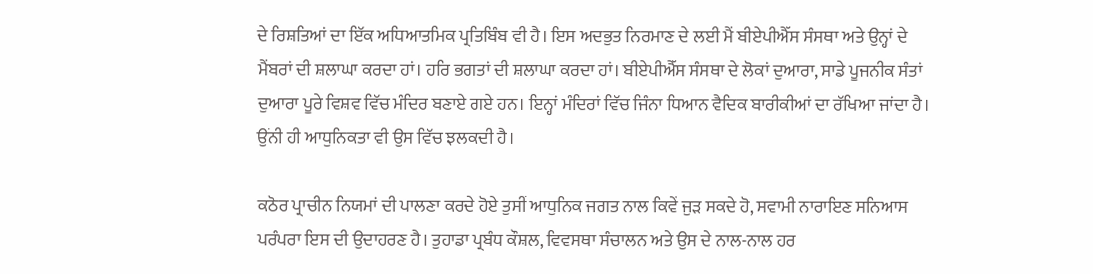ਦੇ ਰਿਸ਼ਤਿਆਂ ਦਾ ਇੱਕ ਅਧਿਆਤਮਿਕ ਪ੍ਰਤਿਬਿੰਬ ਵੀ ਹੈ। ਇਸ ਅਦਭੁਤ ਨਿਰਮਾਣ ਦੇ ਲਈ ਮੈਂ ਬੀਏਪੀਐੱਸ ਸੰਸਥਾ ਅਤੇ ਉਨ੍ਹਾਂ ਦੇ ਮੈਂਬਰਾਂ ਦੀ ਸ਼ਲਾਘਾ ਕਰਦਾ ਹਾਂ। ਹਰਿ ਭਗਤਾਂ ਦੀ ਸ਼ਲਾਘਾ ਕਰਦਾ ਹਾਂ। ਬੀਏਪੀਐੱਸ ਸੰਸਥਾ ਦੇ ਲੋਕਾਂ ਦੁਆਰਾ, ਸਾਡੇ ਪੂਜਨੀਕ ਸੰਤਾਂ ਦੁਆਰਾ ਪੂਰੇ ਵਿਸ਼ਵ ਵਿੱਚ ਮੰਦਿਰ ਬਣਾਏ ਗਏ ਹਨ। ਇਨ੍ਹਾਂ ਮੰਦਿਰਾਂ ਵਿੱਚ ਜਿੰਨਾ ਧਿਆਨ ਵੈਦਿਕ ਬਾਰੀਕੀਆਂ ਦਾ ਰੱਖਿਆ ਜਾਂਦਾ ਹੈ। ਉਂਨੀ ਹੀ ਆਧੁਨਿਕਤਾ ਵੀ ਉਸ ਵਿੱਚ ਝਲਕਦੀ ਹੈ।

ਕਠੋਰ ਪ੍ਰਾਚੀਨ ਨਿਯਮਾਂ ਦੀ ਪਾਲਣਾ ਕਰਦੇ ਹੋਏ ਤੁਸੀਂ ਆਧੁਨਿਕ ਜਗਤ ਨਾਲ ਕਿਵੇਂ ਜੁੜ ਸਕਦੇ ਹੋ, ਸਵਾਮੀ ਨਾਰਾਇਣ ਸਨਿਆਸ ਪਰੰਪਰਾ ਇਸ ਦੀ ਉਦਾਹਰਣ ਹੈ। ਤੁਹਾਡਾ ਪ੍ਰਬੰਧ ਕੌਸ਼ਲ, ਵਿਵਸਥਾ ਸੰਚਾਲਨ ਅਤੇ ਉਸ ਦੇ ਨਾਲ-ਨਾਲ ਹਰ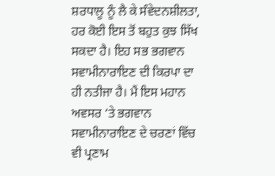ਸ਼ਰਧਾਲੂ ਨੂੰ ਲੈ ਕੇ ਸੰਵੇਦਨਸ਼ੀਲਤਾ, ਹਰ ਕੋਈ ਇਸ ਤੋਂ ਬਹੁਤ ਕੁਝ ਸਿੱਖ ਸਕਦਾ ਹੈ। ਇਹ ਸਭ ਭਗਵਾਨ ਸਵਾਮੀਨਾਰਾਇਣ ਦੀ ਕਿਰਪਾ ਦਾ ਹੀ ਨਤੀਜਾ ਹੈ। ਮੈਂ ਇਸ ਮਹਾਨ ਅਵਸਰ ‘ਤੇ ਭਗਵਾਨ ਸਵਾਮੀਨਾਰਾਇਣ ਦੇ ਚਰਣਾਂ ਵਿੱਚ ਵੀ ਪ੍ਰਣਾਮ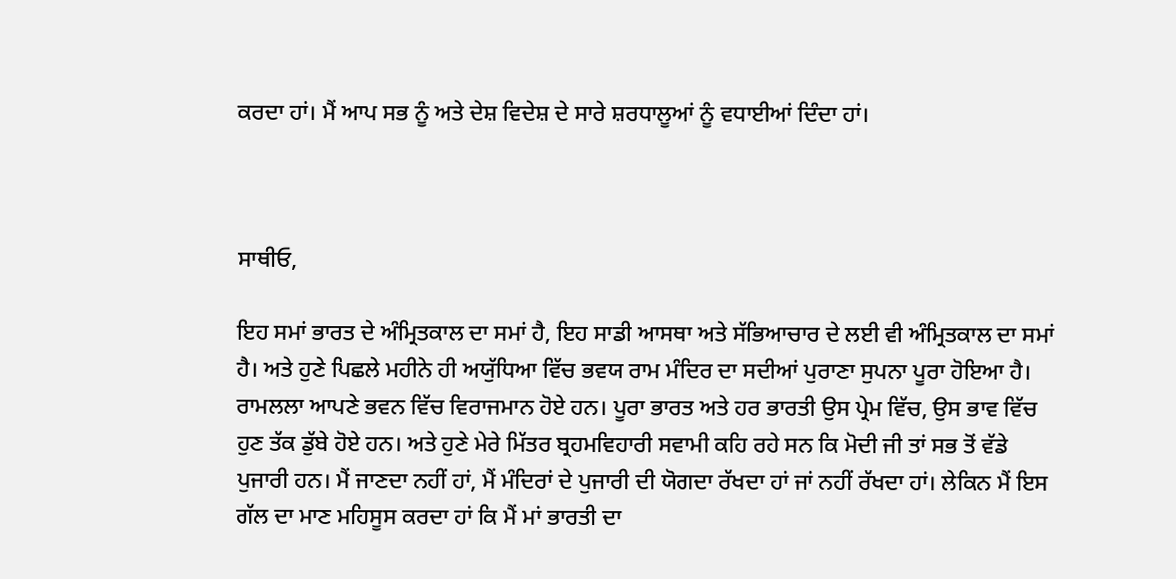ਕਰਦਾ ਹਾਂ। ਮੈਂ ਆਪ ਸਭ ਨੂੰ ਅਤੇ ਦੇਸ਼ ਵਿਦੇਸ਼ ਦੇ ਸਾਰੇ ਸ਼ਰਧਾਲੂਆਂ ਨੂੰ ਵਧਾਈਆਂ ਦਿੰਦਾ ਹਾਂ।



ਸਾਥੀਓ,

ਇਹ ਸਮਾਂ ਭਾਰਤ ਦੇ ਅੰਮ੍ਰਿਤਕਾਲ ਦਾ ਸਮਾਂ ਹੈ, ਇਹ ਸਾਡੀ ਆਸਥਾ ਅਤੇ ਸੱਭਿਆਚਾਰ ਦੇ ਲਈ ਵੀ ਅੰਮ੍ਰਿਤਕਾਲ ਦਾ ਸਮਾਂ ਹੈ। ਅਤੇ ਹੁਣੇ ਪਿਛਲੇ ਮਹੀਨੇ ਹੀ ਅਯੁੱਧਿਆ ਵਿੱਚ ਭਵਯ ਰਾਮ ਮੰਦਿਰ ਦਾ ਸਦੀਆਂ ਪੁਰਾਣਾ ਸੁਪਨਾ ਪੂਰਾ ਹੋਇਆ ਹੈ। ਰਾਮਲਲਾ ਆਪਣੇ ਭਵਨ ਵਿੱਚ ਵਿਰਾਜਮਾਨ ਹੋਏ ਹਨ। ਪੂਰਾ ਭਾਰਤ ਅਤੇ ਹਰ ਭਾਰਤੀ ਉਸ ਪ੍ਰੇਮ ਵਿੱਚ, ਉਸ ਭਾਵ ਵਿੱਚ ਹੁਣ ਤੱਕ ਡੁੱਬੇ ਹੋਏ ਹਨ। ਅਤੇ ਹੁਣੇ ਮੇਰੇ ਮਿੱਤਰ ਬ੍ਰਹਮਵਿਹਾਰੀ ਸਵਾਮੀ ਕਹਿ ਰਹੇ ਸਨ ਕਿ ਮੋਦੀ ਜੀ ਤਾਂ ਸਭ ਤੋਂ ਵੱਡੇ ਪੁਜਾਰੀ ਹਨ। ਮੈਂ ਜਾਣਦਾ ਨਹੀਂ ਹਾਂ, ਮੈਂ ਮੰਦਿਰਾਂ ਦੇ ਪੁਜਾਰੀ ਦੀ ਯੋਗਦਾ ਰੱਖਦਾ ਹਾਂ ਜਾਂ ਨਹੀਂ ਰੱਖਦਾ ਹਾਂ। ਲੇਕਿਨ ਮੈਂ ਇਸ ਗੱਲ ਦਾ ਮਾਣ ਮਹਿਸੂਸ ਕਰਦਾ ਹਾਂ ਕਿ ਮੈਂ ਮਾਂ ਭਾਰਤੀ ਦਾ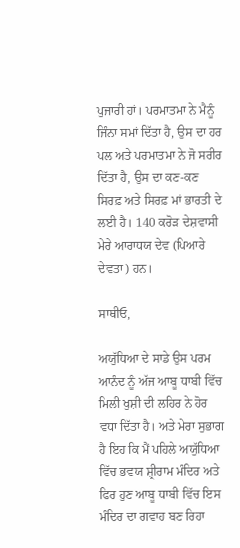ਪੁਜਾਰੀ ਹਾਂ। ਪਰਮਾਤਮਾ ਨੇ ਮੈਨੂੰ ਜਿੰਨਾ ਸਮਾਂ ਦਿੱਤਾ ਹੈ, ਉਸ ਦਾ ਹਰ ਪਲ ਅਤੇ ਪਰਮਾਤਮਾ ਨੇ ਜੋ ਸਰੀਰ ਦਿੱਤਾ ਹੈ, ਉਸ ਦਾ ਕਣ-ਕਣ ਸਿਰਫ਼ ਅਤੇ ਸਿਰਫ਼ ਮਾਂ ਭਾਰਤੀ ਦੇ ਲਈ ਹੈ। 140 ਕਰੋੜ ਦੇਸ਼ਵਾਸੀ ਮੇਰੇ ਆਰਾਧਯ ਦੇਵ (ਪਿਆਰੇ ਦੇਵਤਾ) ਹਨ।

ਸਾਥੀਓ,

ਅਯੁੱਧਿਆ ਦੇ ਸਾਡੇ ਉਸ ਪਰਮ ਆਨੰਦ ਨੂੰ ਅੱਜ ਆਬੂ ਧਾਬੀ ਵਿੱਚ ਮਿਲੀ ਖੁਸ਼ੀ ਦੀ ਲਹਿਰ ਨੇ ਹੋਰ ਵਧਾ ਦਿੱਤਾ ਹੈ। ਅਤੇ ਮੇਰਾ ਸੁਭਾਗ ਹੈ ਇਹ ਕਿ ਮੈਂ ਪਹਿਲੇ ਅਯੁੱਧਿਆ ਵਿੱਚ ਭਵਯ ਸ਼੍ਰੀਰਾਮ ਮੰਦਿਰ ਅਤੇ ਫਿਰ ਹੁਣ ਆਬੂ ਧਾਬੀ ਵਿੱਚ ਇਸ ਮੰਦਿਰ ਦਾ ਗਵਾਹ ਬਣ ਰਿਹਾ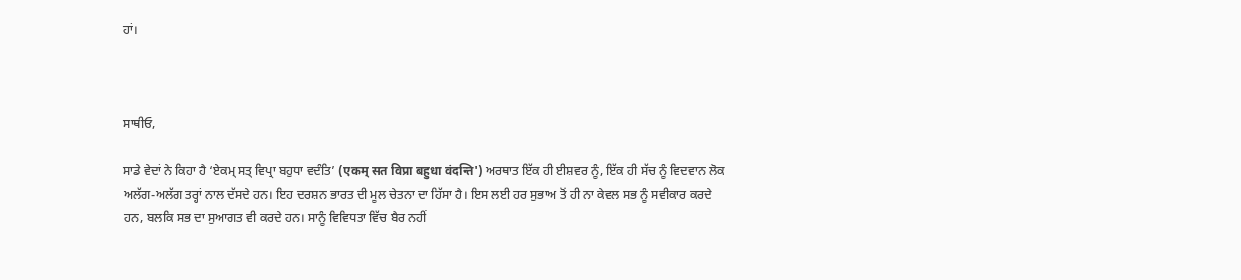ਹਾਂ।



ਸਾਥੀਓ,

ਸਾਡੇ ਵੇਦਾਂ ਨੇ ਕਿਹਾ ਹੈ ‘ਏਕਮ੍ ਸਤ੍ ਵਿਪ੍ਰਾ ਬਹੁਧਾ ਵਦੰਤਿ’ (एकम् सत विप्रा बहुधा वंदन्ति') ਅਰਥਾਤ ਇੱਕ ਹੀ ਈਸ਼ਵਰ ਨੂੰ, ਇੱਕ ਹੀ ਸੱਚ ਨੂੰ ਵਿਦਵਾਨ ਲੋਕ ਅਲੱਗ-ਅਲੱਗ ਤਰ੍ਹਾਂ ਨਾਲ ਦੱਸਦੇ ਹਨ। ਇਹ ਦਰਸ਼ਨ ਭਾਰਤ ਦੀ ਮੂਲ ਚੇਤਨਾ ਦਾ ਹਿੱਸਾ ਹੈ। ਇਸ ਲਈ ਹਰ ਸੁਭਾਅ ਤੋਂ ਹੀ ਨਾ ਕੇਵਲ ਸਭ ਨੂੰ ਸਵੀਕਾਰ ਕਰਦੇ ਹਨ, ਬਲਕਿ ਸਭ ਦਾ ਸੁਆਗਤ ਵੀ ਕਰਦੇ ਹਨ। ਸਾਨੂੰ ਵਿਵਿਧਤਾ ਵਿੱਚ ਬੈਰ ਨਹੀਂ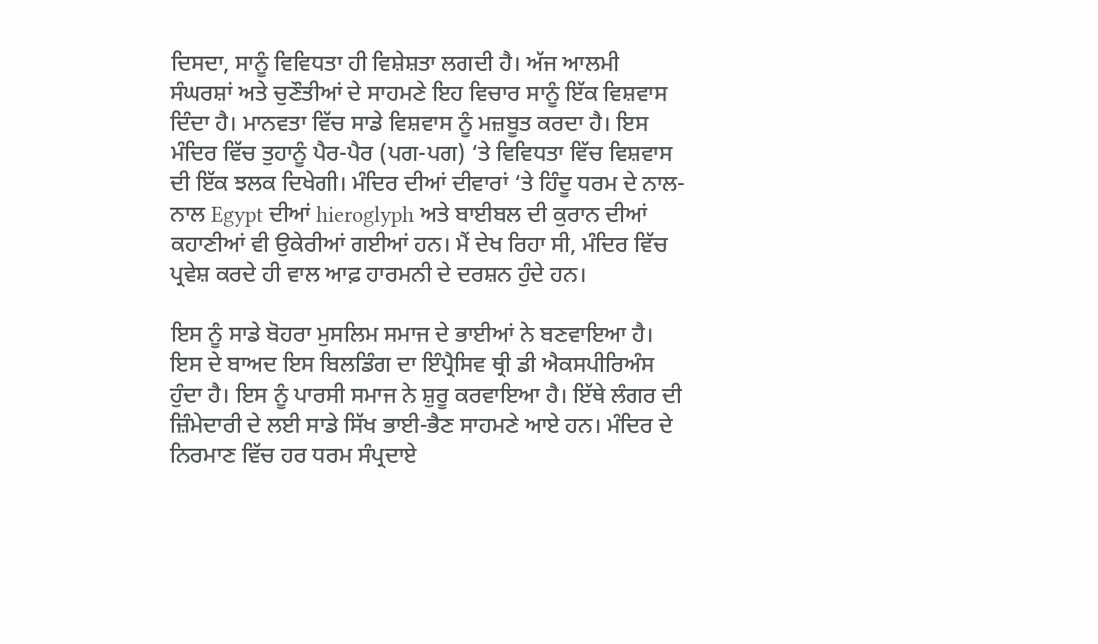ਦਿਸਦਾ, ਸਾਨੂੰ ਵਿਵਿਧਤਾ ਹੀ ਵਿਸ਼ੇਸ਼ਤਾ ਲਗਦੀ ਹੈ। ਅੱਜ ਆਲਮੀ ਸੰਘਰਸ਼ਾਂ ਅਤੇ ਚੁਣੌਤੀਆਂ ਦੇ ਸਾਹਮਣੇ ਇਹ ਵਿਚਾਰ ਸਾਨੂੰ ਇੱਕ ਵਿਸ਼ਵਾਸ ਦਿੰਦਾ ਹੈ। ਮਾਨਵਤਾ ਵਿੱਚ ਸਾਡੇ ਵਿਸ਼ਵਾਸ ਨੂੰ ਮਜ਼ਬੂਤ ਕਰਦਾ ਹੈ। ਇਸ ਮੰਦਿਰ ਵਿੱਚ ਤੁਹਾਨੂੰ ਪੈਰ-ਪੈਰ (ਪਗ-ਪਗ) ‘ਤੇ ਵਿਵਿਧਤਾ ਵਿੱਚ ਵਿਸ਼ਵਾਸ ਦੀ ਇੱਕ ਝਲਕ ਦਿਖੇਗੀ। ਮੰਦਿਰ ਦੀਆਂ ਦੀਵਾਰਾਂ ‘ਤੇ ਹਿੰਦੂ ਧਰਮ ਦੇ ਨਾਲ-ਨਾਲ Egypt ਦੀਆਂ hieroglyph ਅਤੇ ਬਾਈਬਲ ਦੀ ਕੁਰਾਨ ਦੀਆਂ ਕਹਾਣੀਆਂ ਵੀ ਉਕੇਰੀਆਂ ਗਈਆਂ ਹਨ। ਮੈਂ ਦੇਖ ਰਿਹਾ ਸੀ, ਮੰਦਿਰ ਵਿੱਚ ਪ੍ਰਵੇਸ਼ ਕਰਦੇ ਹੀ ਵਾਲ ਆਫ਼ ਹਾਰਮਨੀ ਦੇ ਦਰਸ਼ਨ ਹੁੰਦੇ ਹਨ।

ਇਸ ਨੂੰ ਸਾਡੇ ਬੋਹਰਾ ਮੁਸਲਿਮ ਸਮਾਜ ਦੇ ਭਾਈਆਂ ਨੇ ਬਣਵਾਇਆ ਹੈ। ਇਸ ਦੇ ਬਾਅਦ ਇਸ ਬਿਲਡਿੰਗ ਦਾ ਇੰਪ੍ਰੈਸਿਵ ਥ੍ਰੀ ਡੀ ਐਕਸਪੀਰਿਅੰਸ ਹੁੰਦਾ ਹੈ। ਇਸ ਨੂੰ ਪਾਰਸੀ ਸਮਾਜ ਨੇ ਸ਼ੁਰੂ ਕਰਵਾਇਆ ਹੈ। ਇੱਥੇ ਲੰਗਰ ਦੀ ਜ਼ਿੰਮੇਦਾਰੀ ਦੇ ਲਈ ਸਾਡੇ ਸਿੱਖ ਭਾਈ-ਭੈਣ ਸਾਹਮਣੇ ਆਏ ਹਨ। ਮੰਦਿਰ ਦੇ ਨਿਰਮਾਣ ਵਿੱਚ ਹਰ ਧਰਮ ਸੰਪ੍ਰਦਾਏ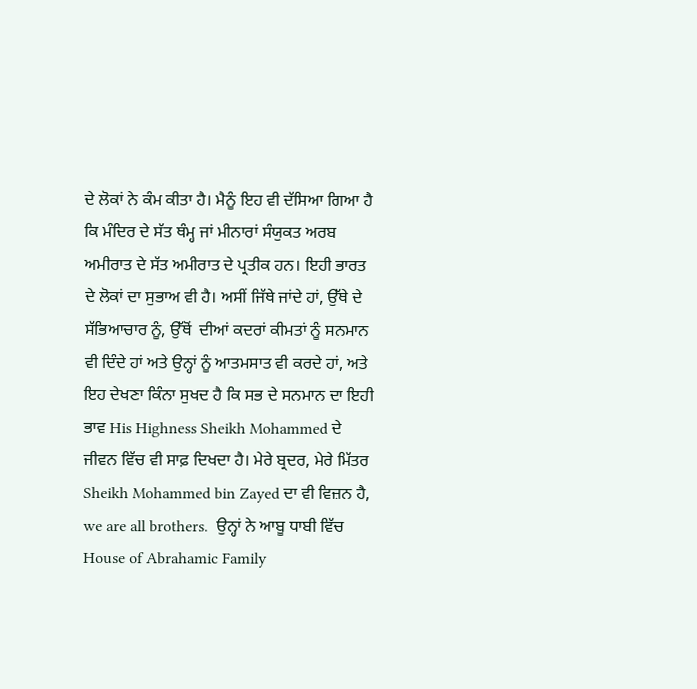ਦੇ ਲੋਕਾਂ ਨੇ ਕੰਮ ਕੀਤਾ ਹੈ। ਮੈਨੂੰ ਇਹ ਵੀ ਦੱਸਿਆ ਗਿਆ ਹੈ ਕਿ ਮੰਦਿਰ ਦੇ ਸੱਤ ਥੰਮ੍ਹ ਜਾਂ ਮੀਨਾਰਾਂ ਸੰਯੁਕਤ ਅਰਬ ਅਮੀਰਾਤ ਦੇ ਸੱਤ ਅਮੀਰਾਤ ਦੇ ਪ੍ਰਤੀਕ ਹਨ। ਇਹੀ ਭਾਰਤ ਦੇ ਲੋਕਾਂ ਦਾ ਸੁਭਾਅ ਵੀ ਹੈ। ਅਸੀਂ ਜਿੱਥੇ ਜਾਂਦੇ ਹਾਂ, ਉੱਥੇ ਦੇ ਸੱਭਿਆਚਾਰ ਨੂੰ, ਉੱਥੋਂ  ਦੀਆਂ ਕਦਰਾਂ ਕੀਮਤਾਂ ਨੂੰ ਸਨਮਾਨ ਵੀ ਦਿੰਦੇ ਹਾਂ ਅਤੇ ਉਨ੍ਹਾਂ ਨੂੰ ਆਤਮਸਾਤ ਵੀ ਕਰਦੇ ਹਾਂ, ਅਤੇ ਇਹ ਦੇਖਣਾ ਕਿੰਨਾ ਸੁਖਦ ਹੈ ਕਿ ਸਭ ਦੇ ਸਨਮਾਨ ਦਾ ਇਹੀ ਭਾਵ His Highness Sheikh Mohammed ਦੇ ਜੀਵਨ ਵਿੱਚ ਵੀ ਸਾਫ਼ ਦਿਖਦਾ ਹੈ। ਮੇਰੇ ਬ੍ਰਦਰ, ਮੇਰੇ ਮਿੱਤਰ Sheikh Mohammed bin Zayed ਦਾ ਵੀ ਵਿਜ਼ਨ ਹੈ, we are all brothers.  ਉਨ੍ਹਾਂ ਨੇ ਆਬੂ ਧਾਬੀ ਵਿੱਚ House of Abrahamic Family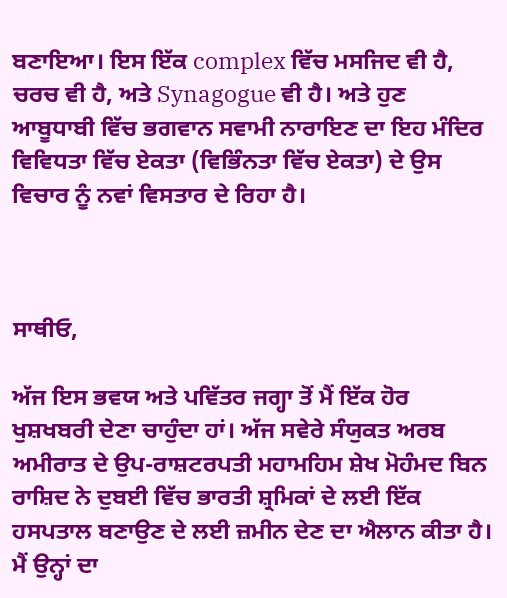ਬਣਾਇਆ। ਇਸ ਇੱਕ complex ਵਿੱਚ ਮਸਜਿਦ ਵੀ ਹੈ, ਚਰਚ ਵੀ ਹੈ, ਅਤੇ Synagogue ਵੀ ਹੈ। ਅਤੇ ਹੁਣ ਆਬੂਧਾਬੀ ਵਿੱਚ ਭਗਵਾਨ ਸਵਾਮੀ ਨਾਰਾਇਣ ਦਾ ਇਹ ਮੰਦਿਰ ਵਿਵਿਧਤਾ ਵਿੱਚ ਏਕਤਾ (ਵਿਭਿੰਨਤਾ ਵਿੱਚ ਏਕਤਾ) ਦੇ ਉਸ ਵਿਚਾਰ ਨੂੰ ਨਵਾਂ ਵਿਸਤਾਰ ਦੇ ਰਿਹਾ ਹੈ।



ਸਾਥੀਓ,

ਅੱਜ ਇਸ ਭਵਯ ਅਤੇ ਪਵਿੱਤਰ ਜਗ੍ਹਾ ਤੋਂ ਮੈਂ ਇੱਕ ਹੋਰ ਖੁਸ਼ਖਬਰੀ ਦੇਣਾ ਚਾਹੁੰਦਾ ਹਾਂ। ਅੱਜ ਸਵੇਰੇ ਸੰਯੁਕਤ ਅਰਬ ਅਮੀਰਾਤ ਦੇ ਉਪ-ਰਾਸ਼ਟਰਪਤੀ ਮਹਾਮਹਿਮ ਸ਼ੇਖ ਮੋਹੰਮਦ ਬਿਨ ਰਾਸ਼ਿਦ ਨੇ ਦੁਬਈ ਵਿੱਚ ਭਾਰਤੀ ਸ਼੍ਰਮਿਕਾਂ ਦੇ ਲਈ ਇੱਕ ਹਸਪਤਾਲ ਬਣਾਉਣ ਦੇ ਲਈ ਜ਼ਮੀਨ ਦੇਣ ਦਾ ਐਲਾਨ ਕੀਤਾ ਹੈ। ਮੈਂ ਉਨ੍ਹਾਂ ਦਾ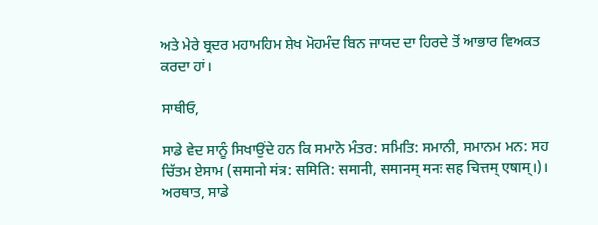ਅਤੇ ਮੇਰੇ ਬ੍ਰਦਰ ਮਹਾਮਹਿਮ ਸ਼ੇਖ ਮੋਹਮੰਦ ਬਿਨ ਜਾਯਦ ਦਾ ਹਿਰਦੇ ਤੋਂ ਆਭਾਰ ਵਿਅਕਤ ਕਰਦਾ ਹਾਂ।

ਸਾਥੀਓ,

ਸਾਡੇ ਵੇਦ ਸਾਨੂੰ ਸਿਖਾਉਂਦੇ ਹਨ ਕਿ ਸਮਾਨੋ ਮੰਤਰ: ਸਮਿਤਿ: ਸਮਾਨੀ, ਸਮਾਨਮ ਮਨ: ਸਹ ਚਿੱਤਮ ਏਸਾਮ (समानो मंत्र: समिति: समानी, समानम् मनः सह चित्तम् एषाम्।)। ਅਰਥਾਤ, ਸਾਡੇ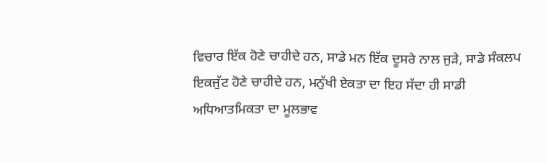ਵਿਚਾਰ ਇੱਕ ਹੋਣੇ ਚਾਹੀਦੇ ਹਨ, ਸਾਡੇ ਮਨ ਇੱਕ ਦੂਸਰੇ ਨਾਲ ਜੁੜੇ, ਸਾਡੇ ਸੰਕਲਪ ਇਕਜੁੱਟ ਹੋਣੇ ਚਾਹੀਦੇ ਹਨ, ਮਨੁੱਖੀ ਏਕਤਾ ਦਾ ਇਹ ਸੱਦਾ ਹੀ ਸਾਡੀ ਅਧਿਆਤਮਿਕਤਾ ਦਾ ਮੂਲਭਾਵ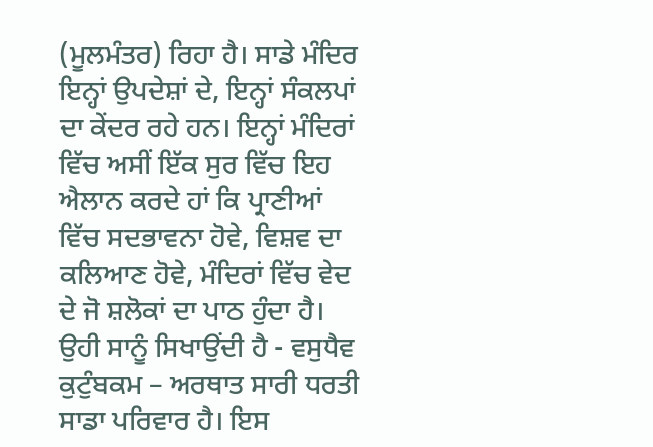(ਮੂਲਮੰਤਰ) ਰਿਹਾ ਹੈ। ਸਾਡੇ ਮੰਦਿਰ ਇਨ੍ਹਾਂ ਉਪਦੇਸ਼ਾਂ ਦੇ, ਇਨ੍ਹਾਂ ਸੰਕਲਪਾਂ ਦਾ ਕੇਂਦਰ ਰਹੇ ਹਨ। ਇਨ੍ਹਾਂ ਮੰਦਿਰਾਂ ਵਿੱਚ ਅਸੀਂ ਇੱਕ ਸੁਰ ਵਿੱਚ ਇਹ ਐਲਾਨ ਕਰਦੇ ਹਾਂ ਕਿ ਪ੍ਰਾਣੀਆਂ ਵਿੱਚ ਸਦਭਾਵਨਾ ਹੋਵੇ, ਵਿਸ਼ਵ ਦਾ ਕਲਿਆਣ ਹੋਵੇ, ਮੰਦਿਰਾਂ ਵਿੱਚ ਵੇਦ ਦੇ ਜੋ ਸ਼ਲੋਕਾਂ ਦਾ ਪਾਠ ਹੁੰਦਾ ਹੈ। ਉਹੀ ਸਾਨੂੰ ਸਿਖਾਉਂਦੀ ਹੈ - ਵਸੁਧੈਵ ਕੁਟੁੰਬਕਮ – ਅਰਥਾਤ ਸਾਰੀ ਧਰਤੀ ਸਾਡਾ ਪਰਿਵਾਰ ਹੈ। ਇਸ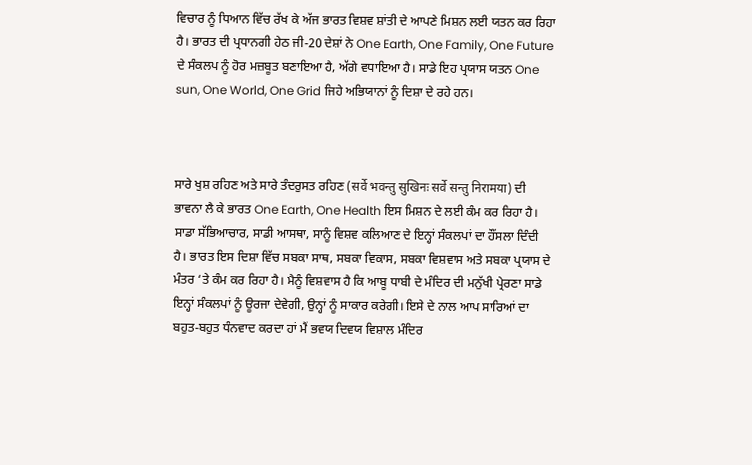ਵਿਚਾਰ ਨੂੰ ਧਿਆਨ ਵਿੱਚ ਰੱਖ ਕੇ ਅੱਜ ਭਾਰਤ ਵਿਸ਼ਵ ਸ਼ਾਂਤੀ ਦੇ ਆਪਣੇ ਮਿਸ਼ਨ ਲਈ ਯਤਨ ਕਰ ਰਿਹਾ ਹੈ। ਭਾਰਤ ਦੀ ਪ੍ਰਧਾਨਗੀ ਹੇਠ ਜੀ-20 ਦੇਸ਼ਾਂ ਨੇ One Earth, One Family, One Future ਦੇ ਸੰਕਲਪ ਨੂੰ ਹੋਰ ਮਜ਼ਬੂਤ ਬਣਾਇਆ ਹੈ, ਅੱਗੇ ਵਧਾਇਆ ਹੈ। ਸਾਡੇ ਇਹ ਪ੍ਰਯਾਸ ਯਤਨ One sun, One World, One Grid ਜਿਹੇ ਅਭਿਯਾਨਾਂ ਨੂੰ ਦਿਸ਼ਾ ਦੇ ਰਹੇ ਹਨ।



ਸਾਰੇ ਖੁਸ਼ ਰਹਿਣ ਅਤੇ ਸਾਰੇ ਤੰਦਰੁਸਤ ਰਹਿਣ (सर्वे भवन्तु सुखिनः सर्वे सन्तु निरामया) ਦੀ ਭਾਵਨਾ ਲੈ ਕੇ ਭਾਰਤ One Earth, One Health ਇਸ ਮਿਸ਼ਨ ਦੇ ਲਈ ਕੰਮ ਕਰ ਰਿਹਾ ਹੈ। ਸਾਡਾ ਸੱਭਿਆਚਾਰ, ਸਾਡੀ ਆਸਥਾ, ਸਾਨੂੰ ਵਿਸ਼ਵ ਕਲਿਆਣ ਦੇ ਇਨ੍ਹਾਂ ਸੰਕਲਪਾਂ ਦਾ ਹੌਂਸਲਾ ਦਿੰਦੀ ਹੈ। ਭਾਰਤ ਇਸ ਦਿਸ਼ਾ ਵਿੱਚ ਸਬਕਾ ਸਾਥ, ਸਬਕਾ ਵਿਕਾਸ, ਸਬਕਾ ਵਿਸ਼ਵਾਸ ਅਤੇ ਸਬਕਾ ਪ੍ਰਯਾਸ ਦੇ ਮੰਤਰ ‘ਤੇ ਕੰਮ ਕਰ ਰਿਹਾ ਹੈ। ਮੈਨੂੰ ਵਿਸ਼ਵਾਸ ਹੈ ਕਿ ਆਬੂ ਧਾਬੀ ਦੇ ਮੰਦਿਰ ਦੀ ਮਨੁੱਖੀ ਪ੍ਰੇਰਣਾ ਸਾਡੇ ਇਨ੍ਹਾਂ ਸੰਕਲਪਾਂ ਨੂੰ ਊਰਜਾ ਦੇਵੇਗੀ, ਉਨ੍ਹਾਂ ਨੂੰ ਸਾਕਾਰ ਕਰੇਗੀ। ਇਸੇ ਦੇ ਨਾਲ ਆਪ ਸਾਰਿਆਂ ਦਾ ਬਹੁਤ-ਬਹੁਤ ਧੰਨਵਾਦ ਕਰਦਾ ਹਾਂ ਮੈਂ ਭਵਯ ਦਿਵਯ ਵਿਸ਼ਾਲ ਮੰਦਿਰ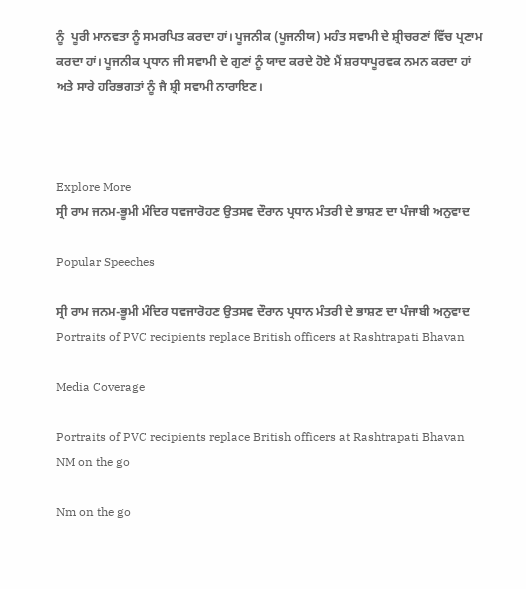ਨੂੰ  ਪੂਰੀ ਮਾਨਵਤਾ ਨੂੰ ਸਮਰਪਿਤ ਕਰਦਾ ਹਾਂ। ਪੂਜਨੀਕ (ਪੂਜਨੀਯ) ਮਹੰਤ ਸਵਾਮੀ ਦੇ ਸ਼੍ਰੀਚਰਣਾਂ ਵਿੱਚ ਪ੍ਰਣਾਮ ਕਰਦਾ ਹਾਂ। ਪੂਜਨੀਕ ਪ੍ਰਧਾਨ ਜੀ ਸਵਾਮੀ ਦੇ ਗੁਣਾਂ ਨੂੰ ਯਾਦ ਕਰਦੇ ਹੋਏ ਮੈਂ ਸ਼ਰਧਾਪੂਰਵਕ ਨਮਨ ਕਰਦਾ ਹਾਂ ਅਤੇ ਸਾਰੇ ਹਰਿਭਗਤਾਂ ਨੂੰ ਜੈ ਸ਼੍ਰੀ ਸਵਾਮੀ ਨਾਰਾਇਣ।



Explore More
ਸ੍ਰੀ ਰਾਮ ਜਨਮ-ਭੂਮੀ ਮੰਦਿਰ ਧਵਜਾਰੋਹਣ ਉਤਸਵ ਦੌਰਾਨ ਪ੍ਰਧਾਨ ਮੰਤਰੀ ਦੇ ਭਾਸ਼ਣ ਦਾ ਪੰਜਾਬੀ ਅਨੁਵਾਦ

Popular Speeches

ਸ੍ਰੀ ਰਾਮ ਜਨਮ-ਭੂਮੀ ਮੰਦਿਰ ਧਵਜਾਰੋਹਣ ਉਤਸਵ ਦੌਰਾਨ ਪ੍ਰਧਾਨ ਮੰਤਰੀ ਦੇ ਭਾਸ਼ਣ ਦਾ ਪੰਜਾਬੀ ਅਨੁਵਾਦ
Portraits of PVC recipients replace British officers at Rashtrapati Bhavan

Media Coverage

Portraits of PVC recipients replace British officers at Rashtrapati Bhavan
NM on the go

Nm on the go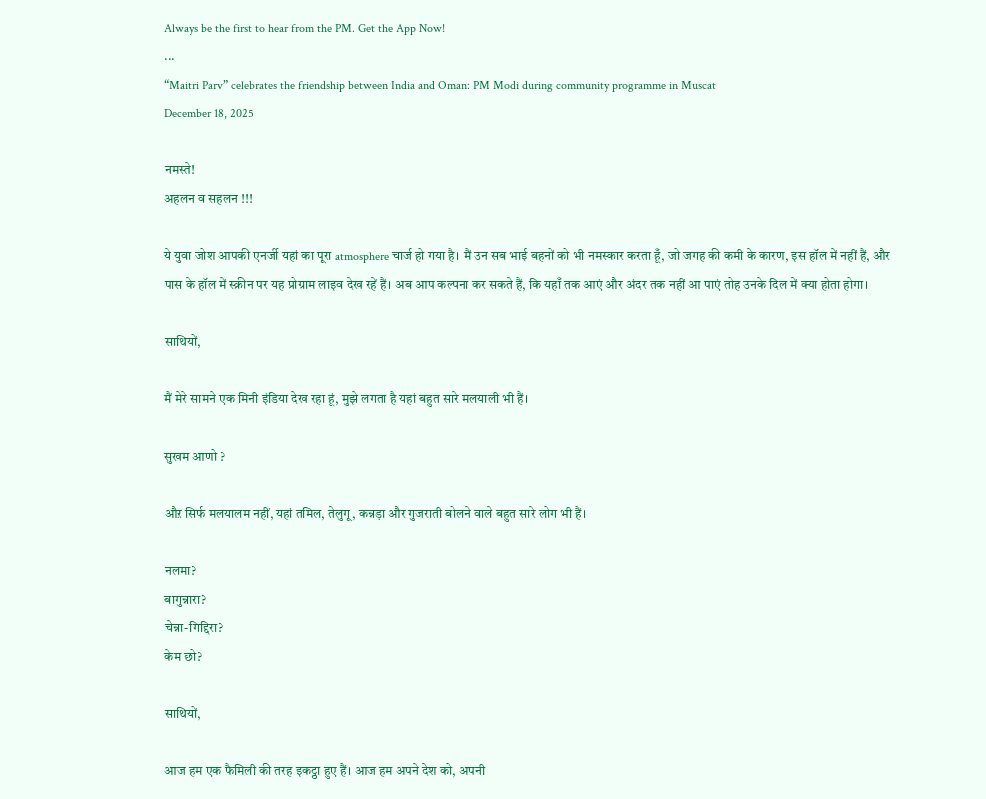Always be the first to hear from the PM. Get the App Now!
...
“Maitri Parv” celebrates the friendship between India and Oman: PM Modi during community programme in Muscat
December 18, 2025

नमस्ते!
अहलन व सहलन !!!

ये युवा जोश आपकी एनर्जी यहां का पूरा atmosphere चार्ज हो गया है। मैं उन सब भाई बहनों को भी नमस्कार करता हूँ, जो जगह की कमी के कारण, इस हॉल में नहीं हैं, और पास के हॉल में स्क्रीन पर यह प्रोग्राम लाइव देख रहें हैं। अब आप कल्पना कर सकते हैं, कि यहाँ तक आएं और अंदर तक नहीं आ पाएं तोह उनके दिल में क्या होता होगा।

साथियों,

मैं मेरे सामने एक मिनी इंडिया देख रहा हूं, मुझे लगता है यहां बहुत सारे मलयाली भी हैं।

सुखम आणो ?

औऱ सिर्फ मलयालम नहीं, यहां तमिल, तेलुगू, कन्नड़ा और गुजराती बोलने वाले बहुत सारे लोग भी हैं।

नलमा?
बागुन्नारा?
चेन्ना-गिद्दिरा?
केम छो?

साथियों,

आज हम एक फैमिली की तरह इकट्ठा हुए हैं। आज हम अपने देश को, अपनी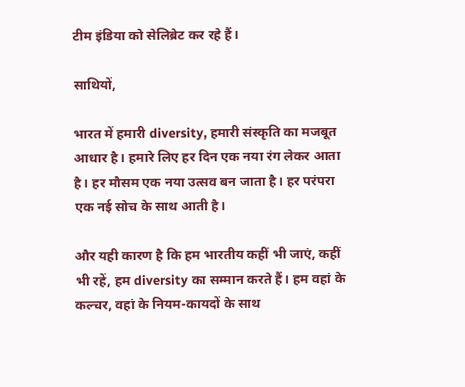टीम इंडिया को सेलिब्रेट कर रहे हैं।

साथियों,

भारत में हमारी diversity, हमारी संस्कृति का मजबूत आधार है। हमारे लिए हर दिन एक नया रंग लेकर आता है। हर मौसम एक नया उत्सव बन जाता है। हर परंपरा एक नई सोच के साथ आती है।

और यही कारण है कि हम भारतीय कहीं भी जाएं, कहीं भी रहें, हम diversity का सम्मान करते हैं। हम वहां के कल्चर, वहां के नियम-कायदों के साथ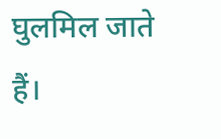घुलमिल जाते हैं।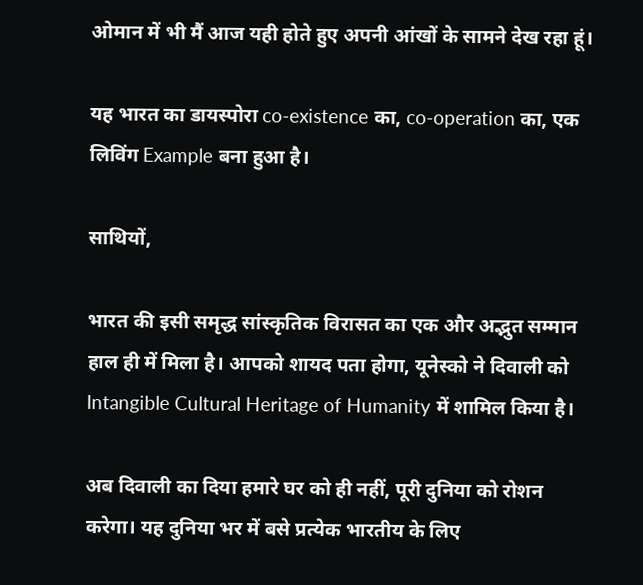ओमान में भी मैं आज यही होते हुए अपनी आंखों के सामने देख रहा हूं।

यह भारत का डायस्पोरा co-existence का, co-operation का, एक लिविंग Example बना हुआ है।

साथियों,

भारत की इसी समृद्ध सांस्कृतिक विरासत का एक और अद्भुत सम्मान हाल ही में मिला है। आपको शायद पता होगा, यूनेस्को ने दिवाली को Intangible Cultural Heritage of Humanity में शामिल किया है।

अब दिवाली का दिया हमारे घर को ही नहीं, पूरी दुनिया को रोशन करेगा। यह दुनिया भर में बसे प्रत्येक भारतीय के लिए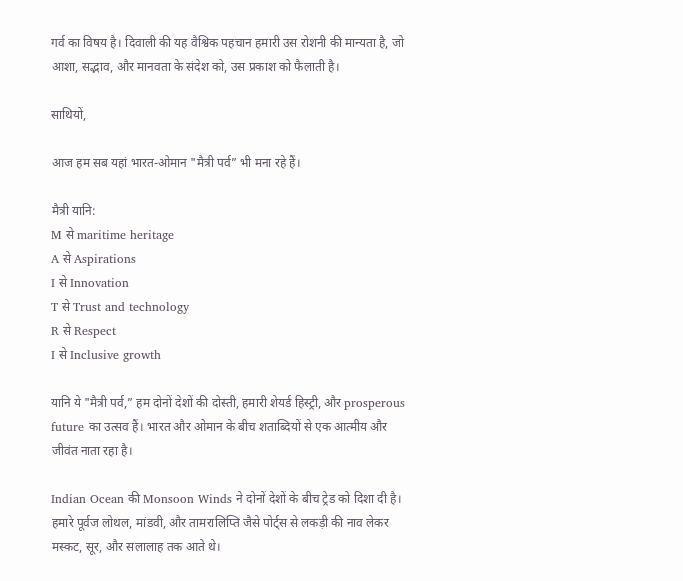गर्व का विषय है। दिवाली की यह वैश्विक पहचान हमारी उस रोशनी की मान्यता है, जो आशा, सद्भाव, और मानवता के संदेश को, उस प्रकाश को फैलाती है।

साथियों,

आज हम सब यहां भारत-ओमान "मैत्री पर्व” भी मना रहे हैं।

मैत्री यानि:
M से maritime heritage
A से Aspirations
I से Innovation
T से Trust and technology
R से Respect
I से Inclusive growth

यानि ये "मैत्री पर्व,” हम दोनों देशों की दोस्ती, हमारी शेयर्ड हिस्ट्री, और prosperous future का उत्सव हैं। भारत और ओमान के बीच शताब्दियों से एक आत्मीय और जीवंत नाता रहा है।

Indian Ocean की Monsoon Winds ने दोनों देशों के बीच ट्रेड को दिशा दी है। हमारे पूर्वज लोथल, मांडवी, और तामरालिप्ति जैसे पोर्ट्स से लकड़ी की नाव लेकर मस्कट, सूर, और सलालाह तक आते थे।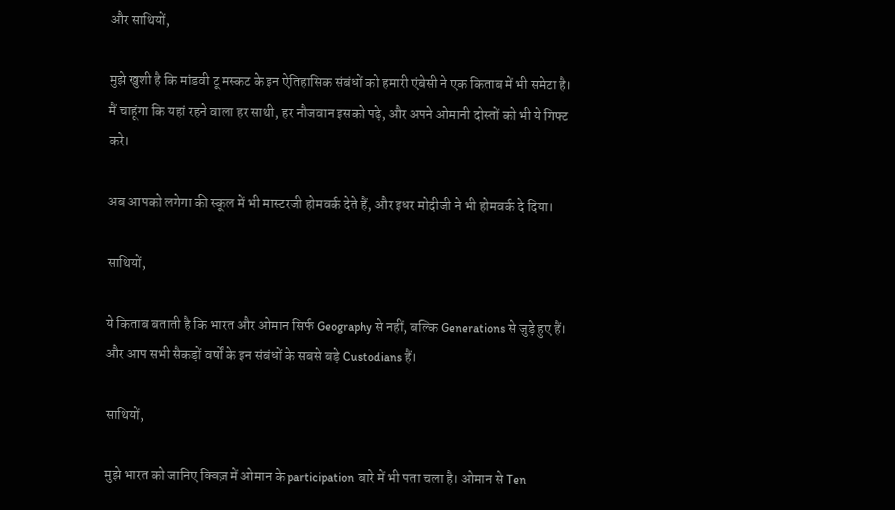और साथियों,

मुझे खुशी है कि मांडवी टू मस्कट के इन ऐतिहासिक संबंधों को हमारी एंबेसी ने एक किताब में भी समेटा है। मैं चाहूंगा कि यहां रहने वाला हर साथी, हर नौजवान इसको पढ़े, और अपने ओमानी दोस्तों को भी ये गिफ्ट करे।

अब आपको लगेगा की स्कूल में भी मास्टरजी होमवर्क देते हैं, और इधर मोदीजी ने भी होमवर्क दे दिया।

साथियों,

ये किताब बताती है कि भारत और ओमान सिर्फ Geography से नहीं, बल्कि Generations से जुड़े हुए हैं। और आप सभी सैकड़ों वर्षों के इन संबंधों के सबसे बड़े Custodians हैं।

साथियों,

मुझे भारत को जानिए क्विज़ में ओमान के participation बारे में भी पता चला है। ओमान से Ten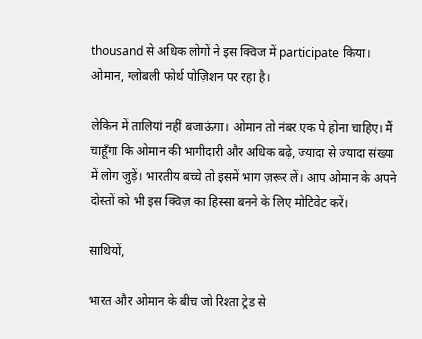thousand से अधिक लोगों ने इस क्विज में participate किया। ओमान, ग्लोबली फोर्थ पोज़िशन पर रहा है।

लेकिन में तालियां नहीं बजाऊंगा। ओमान तो नंबर एक पे होना चाहिए। मैं चाहूँगा कि ओमान की भागीदारी और अधिक बढ़े, ज्यादा से ज्यादा संख्या में लोग जुड़ें। भारतीय बच्चे तो इसमें भाग ज़रूर लें। आप ओमान के अपने दोस्तों को भी इस क्विज़ का हिस्सा बनने के लिए मोटिवेट करें।

साथियों,

भारत और ओमान के बीच जो रिश्ता ट्रेड से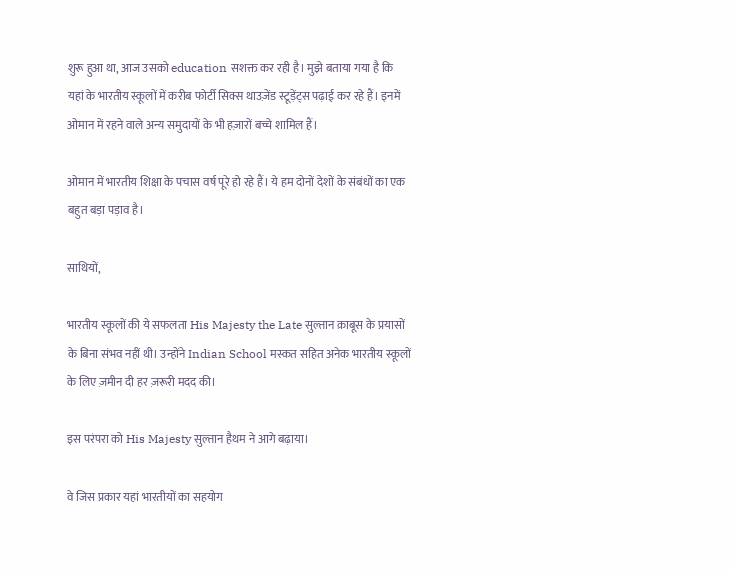शुरू हुआ था, आज उसको education सशक्त कर रही है। मुझे बताया गया है कि यहां के भारतीय स्कूलों में करीब फोर्टी सिक्स थाउज़ेंड स्टूड़ेंट्स पढ़ाई कर रहे हैं। इनमें ओमान में रहने वाले अन्य समुदायों के भी हज़ारों बच्चे शामिल हैं।

ओमान में भारतीय शिक्षा के पचास वर्ष पूरे हो रहे हैं। ये हम दोनों देशों के संबंधों का एक बहुत बड़ा पड़ाव है।

साथियों,

भारतीय स्कूलों की ये सफलता His Majesty the Late सुल्तान क़ाबूस के प्रयासों के बिना संभव नहीं थी। उन्होंने Indian School मस्कत सहित अनेक भारतीय स्कूलों के लिए ज़मीन दी हर ज़रूरी मदद की।

इस परंपरा को His Majesty सुल्तान हैथम ने आगे बढ़ाया।

वे जिस प्रकार यहां भारतीयों का सहयोग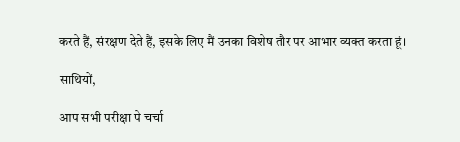करते हैं, संरक्षण देते हैं, इसके लिए मैं उनका विशेष तौर पर आभार व्यक्त करता हूं।

साथियों,

आप सभी परीक्षा पे चर्चा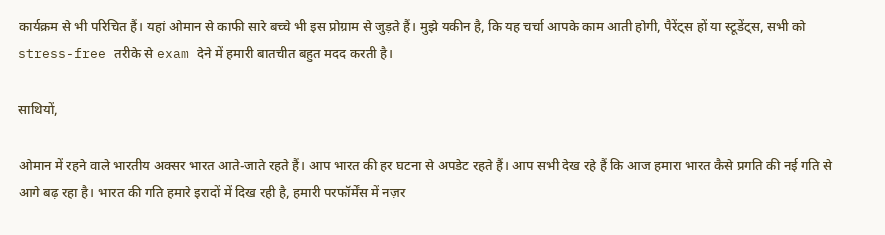कार्यक्रम से भी परिचित हैं। यहां ओमान से काफी सारे बच्चे भी इस प्रोग्राम से जुड़ते हैं। मुझे यकीन है, कि यह चर्चा आपके काम आती होगी, पैरेंट्स हों या स्टूडेंट्स, सभी को stress-free तरीके से exam देने में हमारी बातचीत बहुत मदद करती है।

साथियों,

ओमान में रहने वाले भारतीय अक्सर भारत आते-जाते रहते हैं। आप भारत की हर घटना से अपडेट रहते हैं। आप सभी देख रहे हैं कि आज हमारा भारत कैसे प्रगति की नई गति से आगे बढ़ रहा है। भारत की गति हमारे इरादों में दिख रही है, हमारी परफॉर्मेंस में नज़र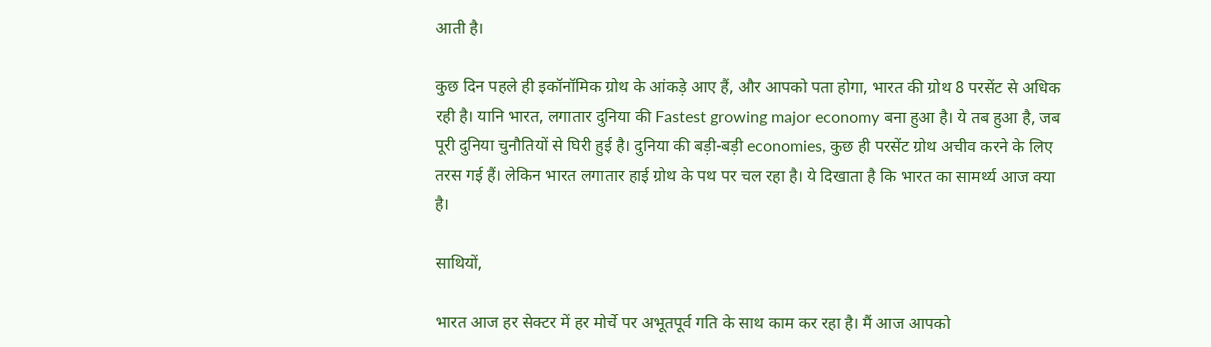आती है।

कुछ दिन पहले ही इकॉनॉमिक ग्रोथ के आंकड़े आए हैं, और आपको पता होगा, भारत की ग्रोथ 8 परसेंट से अधिक रही है। यानि भारत, लगातार दुनिया की Fastest growing major economy बना हुआ है। ये तब हुआ है, जब पूरी दुनिया चुनौतियों से घिरी हुई है। दुनिया की बड़ी-बड़ी economies, कुछ ही परसेंट ग्रोथ अचीव करने के लिए तरस गई हैं। लेकिन भारत लगातार हाई ग्रोथ के पथ पर चल रहा है। ये दिखाता है कि भारत का सामर्थ्य आज क्या है।

साथियों,

भारत आज हर सेक्टर में हर मोर्चे पर अभूतपूर्व गति के साथ काम कर रहा है। मैं आज आपको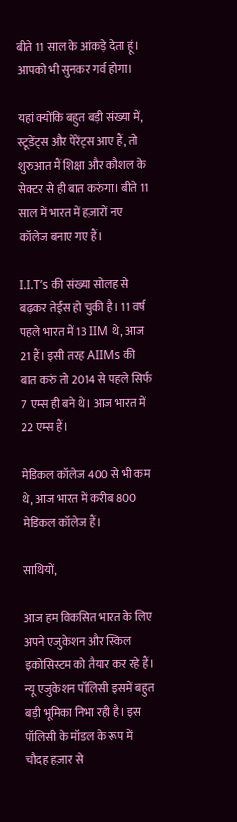बीते 11 साल के आंकड़े देता हूं। आपको भी सुनकर गर्व होगा।

यहां क्योंकि बहुत बड़ी संख्या में, स्टूडेंट्स और पेरेंट्स आए हैं, तो शुरुआत मैं शिक्षा और कौशल के सेक्टर से ही बात करुंगा। बीते 11 साल में भारत में हज़ारों नए कॉलेज बनाए गए हैं।

I.I.T’s की संख्या सोलह से बढ़कर तेईस हो चुकी है। 11 वर्ष पहले भारत में 13 IIM थे, आज 21 हैं। इसी तरह AIIMs की बात करुं तो 2014 से पहले सिर्फ 7 एम्स ही बने थे। आज भारत में 22 एम्स हैं।

मेडिकल कॉलेज 400 से भी कम थे, आज भारत में करीब 800 मेडिकल कॉलेज हैं।

साथियों,

आज हम विकसित भारत के लिए अपने एजुकेशन और स्किल इकोसिस्टम को तैयार कर रहे हैं। न्यू एजुकेशन पॉलिसी इसमें बहुत बड़ी भूमिका निभा रही है। इस पॉलिसी के मॉडल के रूप में चौदह हज़ार से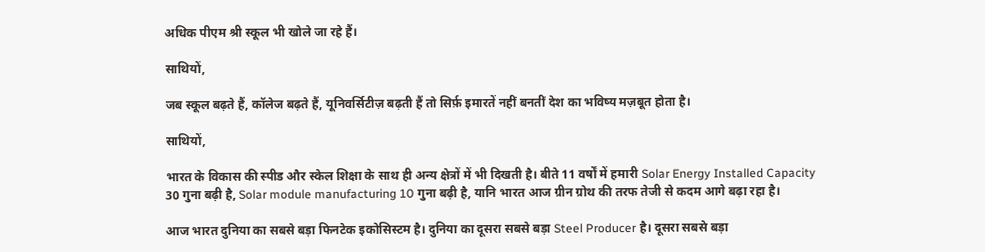अधिक पीएम श्री स्कूल भी खोले जा रहे हैं।

साथियों,

जब स्कूल बढ़ते हैं, कॉलेज बढ़ते हैं, यूनिवर्सिटीज़ बढ़ती हैं तो सिर्फ़ इमारतें नहीं बनतीं देश का भविष्य मज़बूत होता है।

साथियों,

भारत के विकास की स्पीड और स्केल शिक्षा के साथ ही अन्य क्षेत्रों में भी दिखती है। बीते 11 वर्षों में हमारी Solar Energy Installed Capacity 30 गुना बढ़ी है, Solar module manufacturing 10 गुना बढ़ी है, यानि भारत आज ग्रीन ग्रोथ की तरफ तेजी से कदम आगे बढ़ा रहा है।

आज भारत दुनिया का सबसे बड़ा फिनटेक इकोसिस्टम है। दुनिया का दूसरा सबसे बड़ा Steel Producer है। दूसरा सबसे बड़ा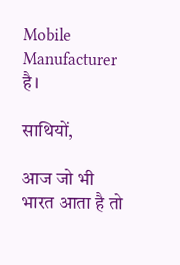Mobile Manufacturer है।

साथियों,

आज जो भी भारत आता है तो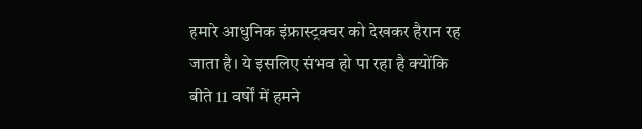हमारे आधुनिक इंफ्रास्ट्रक्चर को देखकर हैरान रह जाता है। ये इसलिए संभव हो पा रहा है क्योंकि बीते 11 वर्षों में हमने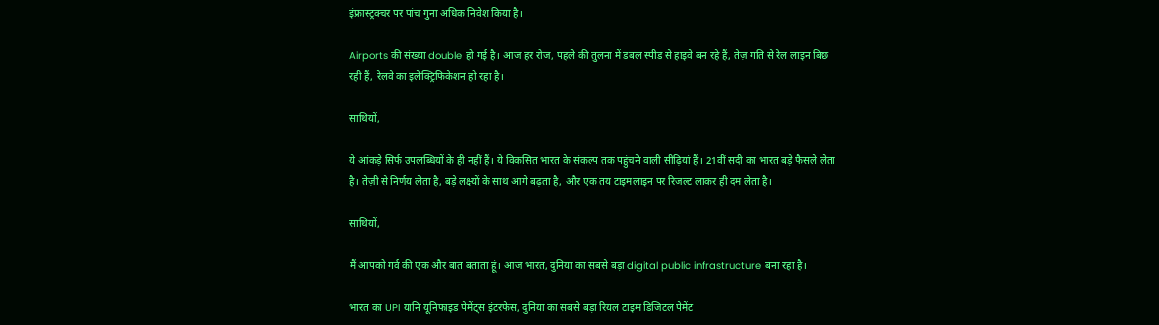इंफ्रास्ट्रक्चर पर पांच गुना अधिक निवेश किया है।

Airports की संख्या double हो गई है। आज हर रोज, पहले की तुलना में डबल स्पीड से हाइवे बन रहे हैं, तेज़ गति से रेल लाइन बिछ रही हैं, रेलवे का इलेक्ट्रिफिकेशन हो रहा है।

साथियों,

ये आंकड़े सिर्फ उपलब्धियों के ही नहीं हैं। ये विकसित भारत के संकल्प तक पहुंचने वाली सीढ़ियां हैं। 21वीं सदी का भारत बड़े फैसले लेता है। तेज़ी से निर्णय लेता है, बड़े लक्ष्यों के साथ आगे बढ़ता है, और एक तय टाइमलाइन पर रिजल्ट लाकर ही दम लेता है।

साथियों,

मैं आपको गर्व की एक और बात बताता हूं। आज भारत, दुनिया का सबसे बड़ा digital public infrastructure बना रहा है।

भारत का UPI यानि यूनिफाइड पेमेंट्स इंटरफेस, दुनिया का सबसे बड़ा रियल टाइम डिजिटल पेमेंट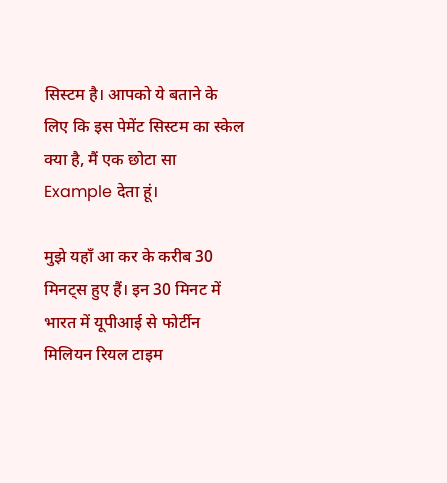सिस्टम है। आपको ये बताने के लिए कि इस पेमेंट सिस्टम का स्केल क्या है, मैं एक छोटा सा Example देता हूं।

मुझे यहाँ आ कर के करीब 30 मिनट्स हुए हैं। इन 30 मिनट में भारत में यूपीआई से फोर्टीन मिलियन रियल टाइम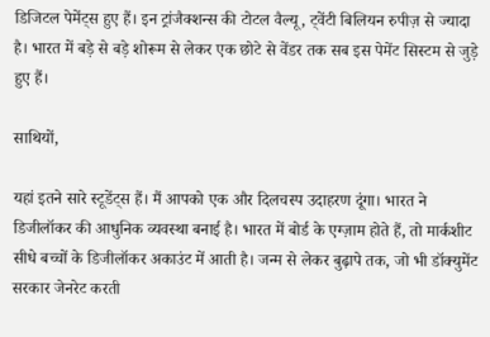डिजिटल पेमेंट्स हुए हैं। इन ट्रांजैक्शन्स की टोटल वैल्यू, ट्वेंटी बिलियन रुपीज़ से ज्यादा है। भारत में बड़े से बड़े शोरूम से लेकर एक छोटे से वेंडर तक सब इस पेमेंट सिस्टम से जुड़े हुए हैं।

साथियों,

यहां इतने सारे स्टूडेंट्स हैं। मैं आपको एक और दिलचस्प उदाहरण दूंगा। भारत ने डिजीलॉकर की आधुनिक व्यवस्था बनाई है। भारत में बोर्ड के एग्ज़ाम होते हैं, तो मार्कशीट सीधे बच्चों के डिजीलॉकर अकाउंट में आती है। जन्म से लेकर बुढ़ापे तक, जो भी डॉक्युमेंट सरकार जेनरेट करती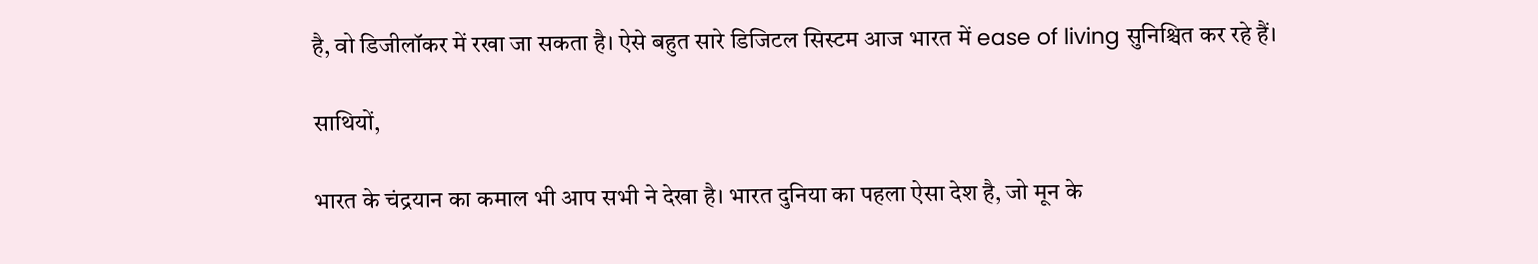है, वो डिजीलॉकर में रखा जा सकता है। ऐसे बहुत सारे डिजिटल सिस्टम आज भारत में ease of living सुनिश्चित कर रहे हैं।

साथियों,

भारत के चंद्रयान का कमाल भी आप सभी ने देखा है। भारत दुनिया का पहला ऐसा देश है, जो मून के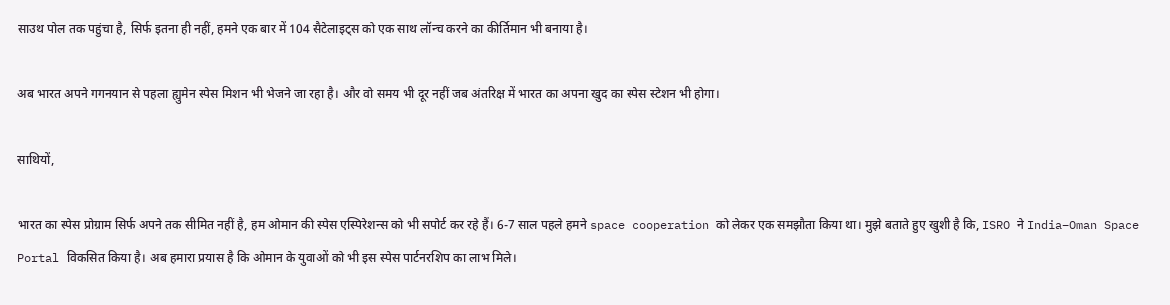साउथ पोल तक पहुंचा है, सिर्फ इतना ही नहीं, हमने एक बार में 104 सैटेलाइट्स को एक साथ लॉन्च करने का कीर्तिमान भी बनाया है।

अब भारत अपने गगनयान से पहला ह्युमेन स्पेस मिशन भी भेजने जा रहा है। और वो समय भी दूर नहीं जब अंतरिक्ष में भारत का अपना खुद का स्पेस स्टेशन भी होगा।

साथियों,

भारत का स्पेस प्रोग्राम सिर्फ अपने तक सीमित नहीं है, हम ओमान की स्पेस एस्पिरेशन्स को भी सपोर्ट कर रहे हैं। 6-7 साल पहले हमने space cooperation को लेकर एक समझौता किया था। मुझे बताते हुए खुशी है कि, ISRO ने India–Oman Space Portal विकसित किया है। अब हमारा प्रयास है कि ओमान के युवाओं को भी इस स्पेस पार्टनरशिप का लाभ मिले।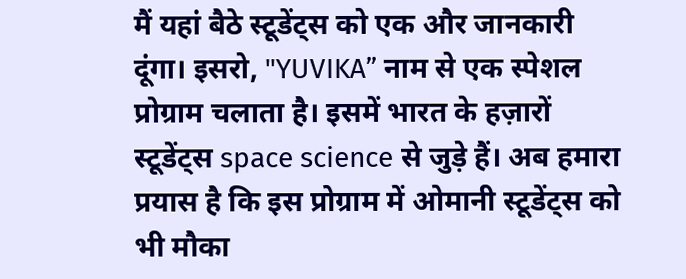मैं यहां बैठे स्टूडेंट्स को एक और जानकारी दूंगा। इसरो, "YUVIKA” नाम से एक स्पेशल प्रोग्राम चलाता है। इसमें भारत के हज़ारों स्टूडेंट्स space science से जुड़े हैं। अब हमारा प्रयास है कि इस प्रोग्राम में ओमानी स्टूडेंट्स को भी मौका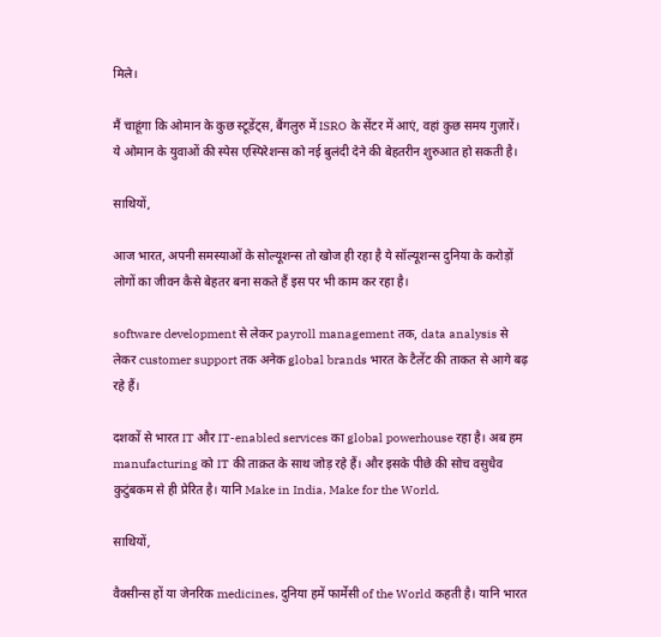मिले।

मैं चाहूंगा कि ओमान के कुछ स्टूडेंट्स, बैंगलुरु में ISRO के सेंटर में आएं, वहां कुछ समय गुज़ारें। ये ओमान के युवाओं की स्पेस एस्पिरेशन्स को नई बुलंदी देने की बेहतरीन शुरुआत हो सकती है।

साथियों,

आज भारत, अपनी समस्याओं के सोल्यूशन्स तो खोज ही रहा है ये सॉल्यूशन्स दुनिया के करोड़ों लोगों का जीवन कैसे बेहतर बना सकते हैं इस पर भी काम कर रहा है।

software development से लेकर payroll management तक, data analysis से लेकर customer support तक अनेक global brands भारत के टैलेंट की ताकत से आगे बढ़ रहे हैं।

दशकों से भारत IT और IT-enabled services का global powerhouse रहा है। अब हम manufacturing को IT की ताक़त के साथ जोड़ रहे हैं। और इसके पीछे की सोच वसुधैव कुटुंबकम से ही प्रेरित है। यानि Make in India, Make for the World.

साथियों,

वैक्सीन्स हों या जेनरिक medicines, दुनिया हमें फार्मेसी of the World कहती है। यानि भारत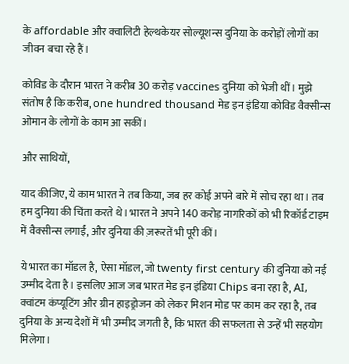के affordable और क्वालिटी हेल्थकेयर सोल्यूशन्स दुनिया के करोड़ों लोगों का जीवन बचा रहे हैं।

कोविड के दौरान भारत ने करीब 30 करोड़ vaccines दुनिया को भेजी थीं। मुझे संतोष है कि करीब, one hundred thousand मेड इन इंडिया कोविड वैक्सीन्स ओमान के लोगों के काम आ सकीं।

और साथियों,

याद कीजिए, ये काम भारत ने तब किया, जब हर कोई अपने बारे में सोच रहा था। तब हम दुनिया की चिंता करते थे। भारत ने अपने 140 करोड़ नागरिकों को भी रिकॉर्ड टाइम में वैक्सीन्स लगाईं, और दुनिया की ज़रूरतें भी पूरी कीं।

ये भारत का मॉडल है, ऐसा मॉडल, जो twenty first century की दुनिया को नई उम्मीद देता है। इसलिए आज जब भारत मेड इन इंडिया Chips बना रहा है, AI, क्वांटम कंप्यूटिंग और ग्रीन हाइड्रोजन को लेकर मिशन मोड पर काम कर रहा है, तब दुनिया के अन्य देशों में भी उम्मीद जगती है, कि भारत की सफलता से उन्हें भी सहयोग मिलेगा।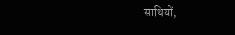साथियों,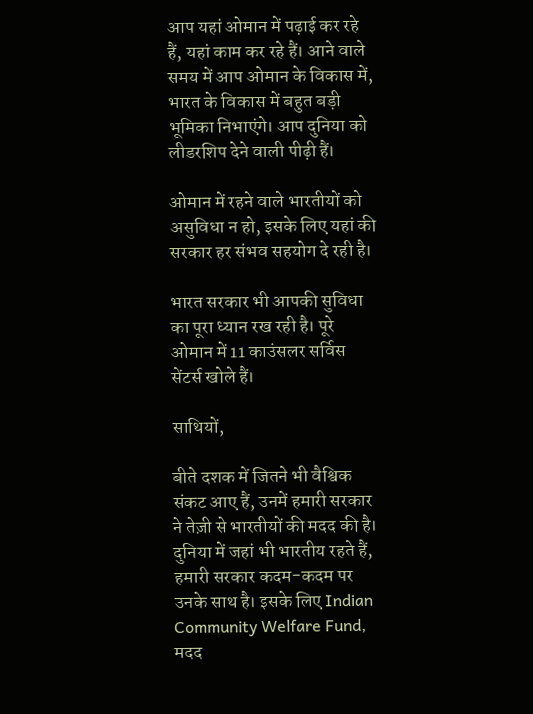आप यहां ओमान में पढ़ाई कर रहे हैं, यहां काम कर रहे हैं। आने वाले समय में आप ओमान के विकास में, भारत के विकास में बहुत बड़ी भूमिका निभाएंगे। आप दुनिया को लीडरशिप देने वाली पीढ़ी हैं।

ओमान में रहने वाले भारतीयों को असुविधा न हो, इसके लिए यहां की सरकार हर संभव सहयोग दे रही है।

भारत सरकार भी आपकी सुविधा का पूरा ध्यान रख रही है। पूरे ओमान में 11 काउंसलर सर्विस सेंटर्स खोले हैं।

साथियों,

बीते दशक में जितने भी वैश्विक संकट आए हैं, उनमें हमारी सरकार ने तेज़ी से भारतीयों की मदद की है। दुनिया में जहां भी भारतीय रहते हैं, हमारी सरकार कदम-कदम पर उनके साथ है। इसके लिए Indian Community Welfare Fund, मदद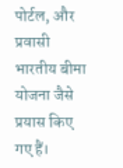पोर्टल, और प्रवासी भारतीय बीमा योजना जैसे प्रयास किए गए हैं।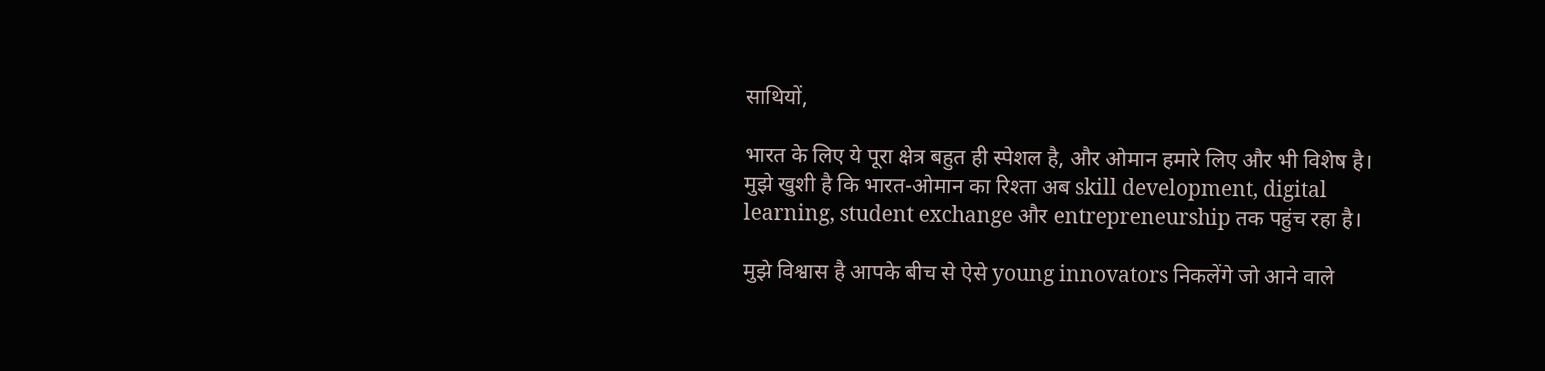साथियों,

भारत के लिए ये पूरा क्षेत्र बहुत ही स्पेशल है, और ओमान हमारे लिए और भी विशेष है। मुझे खुशी है कि भारत-ओमान का रिश्ता अब skill development, digital learning, student exchange और entrepreneurship तक पहुंच रहा है।

मुझे विश्वास है आपके बीच से ऐसे young innovators निकलेंगे जो आने वाले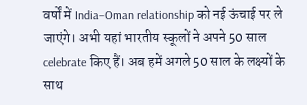वर्षों में India–Oman relationship को नई ऊंचाई पर ले जाएंगे। अभी यहां भारतीय स्कूलों ने अपने 50 साल celebrate किए हैं। अब हमें अगले 50 साल के लक्ष्यों के साथ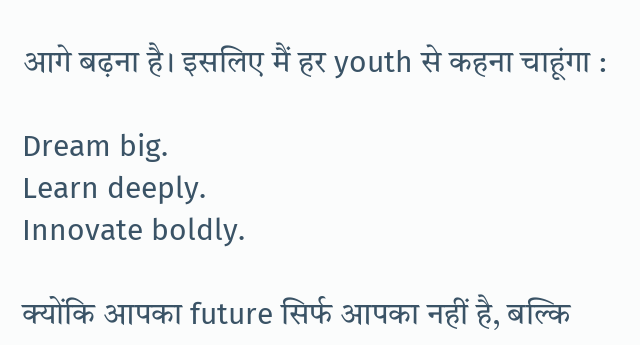आगे बढ़ना है। इसलिए मैं हर youth से कहना चाहूंगा :

Dream big.
Learn deeply.
Innovate boldly.

क्योंकि आपका future सिर्फ आपका नहीं है, बल्कि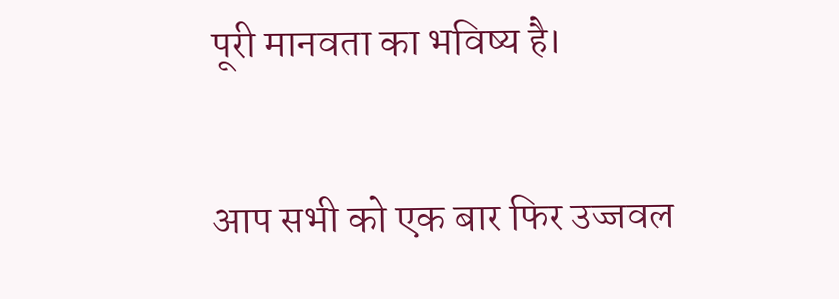पूरी मानवता का भविष्य है।

आप सभी को एक बार फिर उज्जवल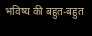भविष्य की बहुत-बहुत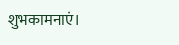शुभकामनाएं।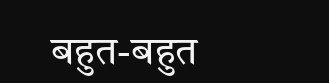बहुत-बहुत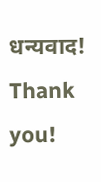धन्यवाद!
Thank you!